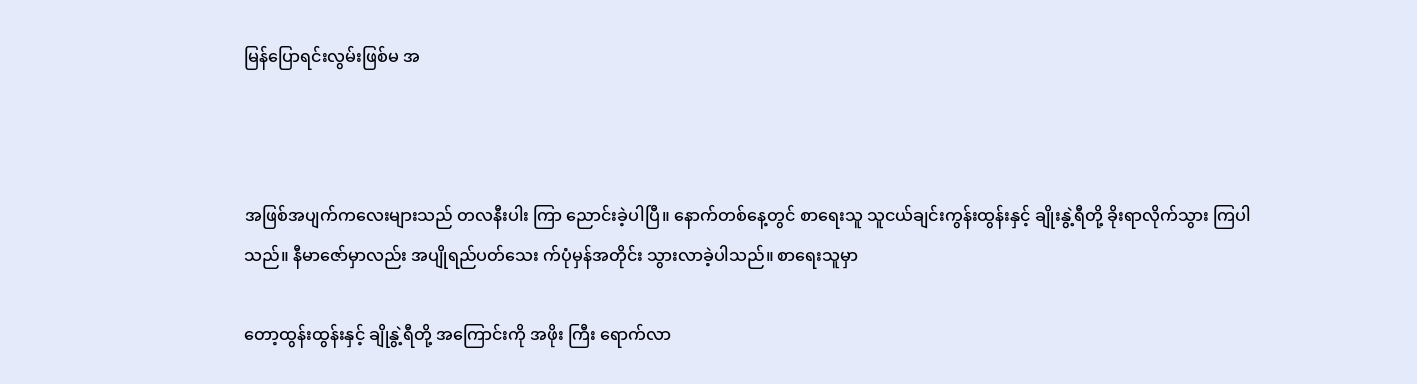မြန်ပြောရင်းလွမ်းဖြစ်မ အ



အဖြစ်အပျက်ကလေးများသည် တလနီးပါး ကြာ ညောင်းခဲ့ပါပြီ။ နောက်တစ်နေ့တွင် စာရေးသူ သူငယ်ချင်းကွန်းထွန်းနှင့် ချိုးနွဲ့ရီတို့ ခိုးရာလိုက်သွား ကြပါသည်။ နီမာဇော်မှာလည်း အပျိုရည်ပတ်သေး က်ပုံမှန်အတိုင်း သွားလာခဲ့ပါသည်။ စာရေးသူမှာ

တော့ထွန်းထွန်းနှင့် ချိုနွဲ့ရီတို့ အကြောင်းကို အဖိုး ကြီး ရောက်လာ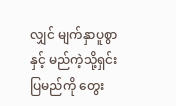လျှင် မျက်နှာပူစွာနှင့် မည်ကဲ့သို့ရှင်း ပြမည်ကို တွေး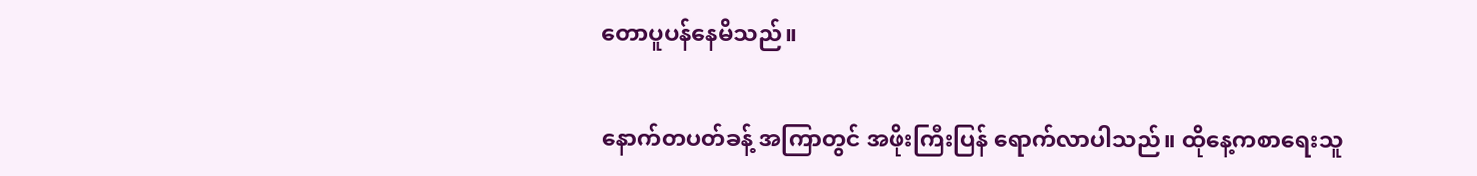တောပူပန်နေမိသည်။

နောက်တပတ်ခန့် အကြာတွင် အဖိုးကြီးပြန် ရောက်လာပါသည်။ ထိုနေ့ကစာရေးသူ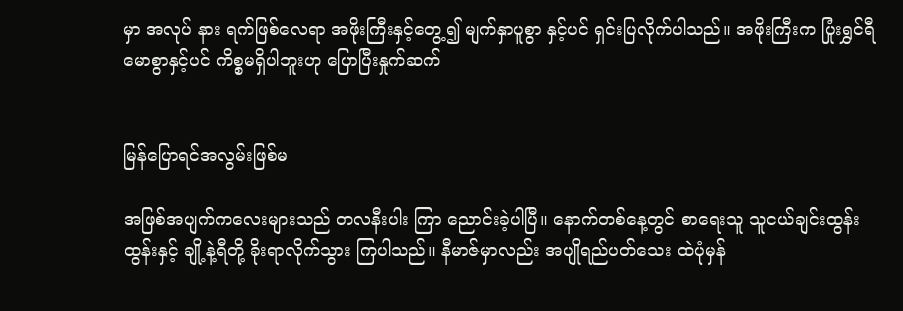မှာ အလုပ် နား ရက်ဖြစ်လေရာ အဖိုးကြီးနှင့်တွေ့၍ မျက်နှာပူစွာ နှင့်ပင် ရှင်းပြလိုက်ပါသည်။ အဖိုးကြီးက ပြုံးရွှင်ရီ မောစွာနှင့်ပင် ကိစ္စမရှိပါဘူးဟု ပြောပြီးနှုက်ဆက်


မြန်ပြောရင်အလွမ်းဖြစ်မ

အဖြစ်အပျက်ကလေးများသည် တလနီးပါး ကြာ ညောင်းခဲ့ပါပြီ။ နောက်တစ်နေ့တွင် စာရေးသူ သူငယ်ချင်းထွန်းထွန်းနှင့် ချို့နဲ့ရီတို့ ခိုးရာလိုက်သွား ကြပါသည်။ နီမာဇ်မှာလည်း အပျိုရည်ပတ်သေး ထဲပုံမှန်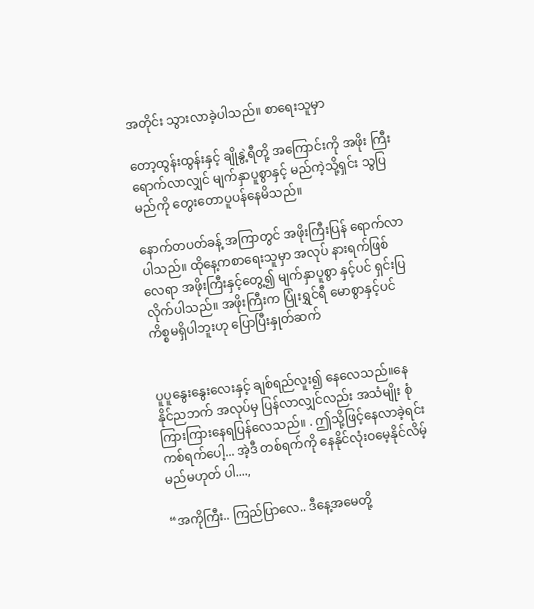အတိုင်း သွားလာခဲ့ပါသည်။ စာရေးသူမှာ

တော့ထွန်းထွန်းနှင့် ချိုနွဲ့ရီတို့ အကြောင်းကို အဖိုး ကြီး ရောက်လာလျှင် မျက်နှာပူစွာနှင့် မည်ကဲ့သို့ရှင်း သွပြမည်ကို တွေးတောပူပန်နေမိသည်။

နောက်တပတ်ခန့် အကြာတွင် အဖိုးကြီးပြန် ရောက်လာပါသည်။ ထိုနေ့ကစာရေးသူမှာ အလုပ် နားရက်ဖြစ်လေရာ အဖိုးကြီးနှင့်တွေ့၍ မျက်နှာပူစွာ နှင့်ပင် ရှင်းပြလိုက်ပါသည်။ အဖိုးကြီးက ပြုံးရွှင်ရီ မောစွာနှင့်ပင် ကိစ္စမရှိပါဘူးဟု ပြောပြီးနှုတ်ဆက်


ပူပူနွေးနွေးလေးနှင့် ချစ်ရည်လူး၍ နေလေသည်။နေ နိုင်ညဘက် အလုပ်မှ ပြန်လာလျှင်လည်း အသံမျိုး စုံကြားကြားနေရပြန်လေသည်။ . ဤသို့ဖြင့်နေလာခဲ့ရင်း ကစ်ရက်ပေါ့... အဲ့ဒီ တစ်ရက်ကို နေနိုင်လုံးဝမေ့နိုင်လိမ့် မည်မဟုတ် ပါ....,

“အကိုကြီး.. ကြည်ပြာလေ.. ဒီနေ့အမေတို့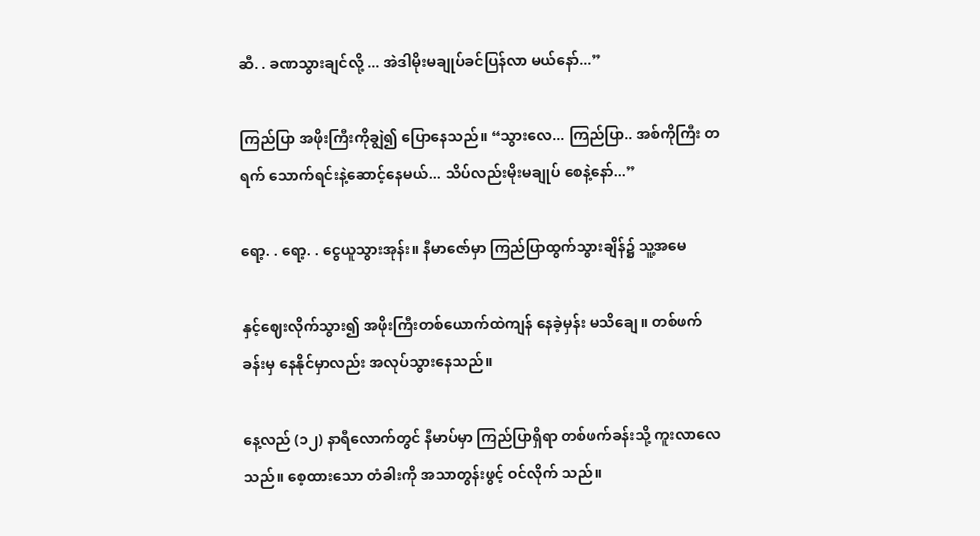ဆီ. . ခဏသွားချင်လို့ ... အဲဒါမိုးမချုပ်ခင်ပြန်လာ မယ်နော်...”

ကြည်ပြာ အဖိုးကြီးကိုချွဲ၍ ပြောနေသည်။ “သွားလေ... ကြည်ပြာ.. အစ်ကိုကြီး တရက် သောက်ရင်းနဲ့ဆောင့်နေမယ်... သိပ်လည်းမိုးမချုပ် စေနဲ့နော်...”

ရော့. . ရော့. . ငွေယူသွားအုန်း။ နီမာဇော်မှာ ကြည်ပြာထွက်သွားချိန်၌ သူ့အမေ

နှင့်ဈေးလိုက်သွား၍ အဖိုးကြီးတစ်ယောက်ထဲကျန် နေခဲ့မှန်း မသိချေ။ တစ်ဖက်ခန်းမှ နေနိုင်မှာလည်း အလုပ်သွားနေသည်။

နေ့လည် (၁၂) နာရီလောက်တွင် နီမာပ်မှာ ကြည်ပြာရှိရာ တစ်ဖက်ခန်းသို့ ကူးလာလေသည်။ စေ့ထားသော တံခါးကို အသာတွန်းဖွင့် ဝင်လိုက် သည်။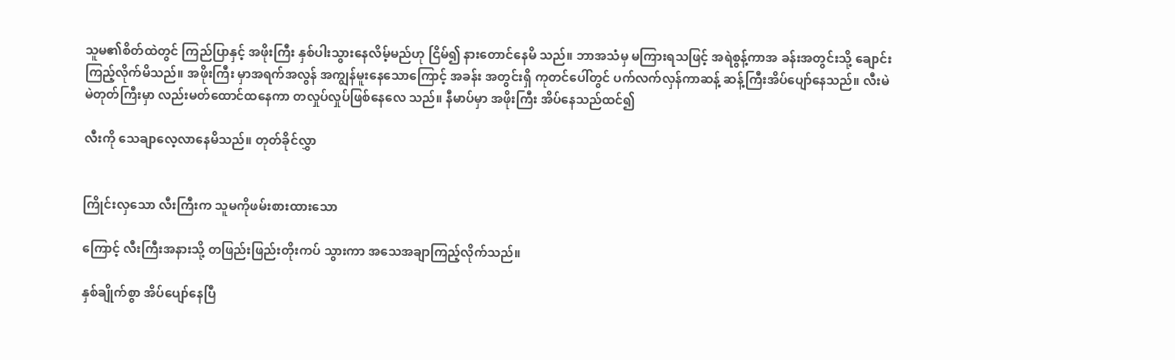သူမ၏စိတ်ထဲတွင် ကြည်ပြာနှင့် အဖိုးကြီး နှစ်ပါးသွားနေလိမ့်မည်ဟု ငြိမ်၍ နားတောင်နေမိ သည်။ ဘာအသံမှ မကြားရသဖြင့် အရဲစွန့်ကာအ ခန်းအတွင်းသို့ ချောင်းကြည့်လိုက်မိသည်။ အဖိုးကြီး မှာအရက်အလွန် အကျွန်မူးနေသောကြောင့် အခန်း အတွင်းရှိ ကုတင်ပေါ်တွင် ပက်လက်လှန်ကာဆန့် ဆန့်ကြီးအိပ်ပျော်နေသည်။ လီးမဲမဲတုတ်ကြီးမှာ လည်းမတ်ထောင်ထနေကာ တလှုပ်လှုပ်ဖြစ်နေလေ သည်။ နီမာပ်မှာ အဖိုးကြီး အိပ်နေသည်ထင်၍

လီးကို သေချာလေ့လာနေမိသည်။ တုတ်ခိုင်လွှာ


ကြိုင်းလှသော လီးကြီးက သူမကိုဖမ်းစားထားသော

ကြောင့် လီးကြီးအနားသို့ တဖြည်းဖြည်းတိုးကပ် သွားကာ အသေအချာကြည့်လိုက်သည်။

နှစ်ချိုက်စွာ အိပ်ပျော်နေပြီ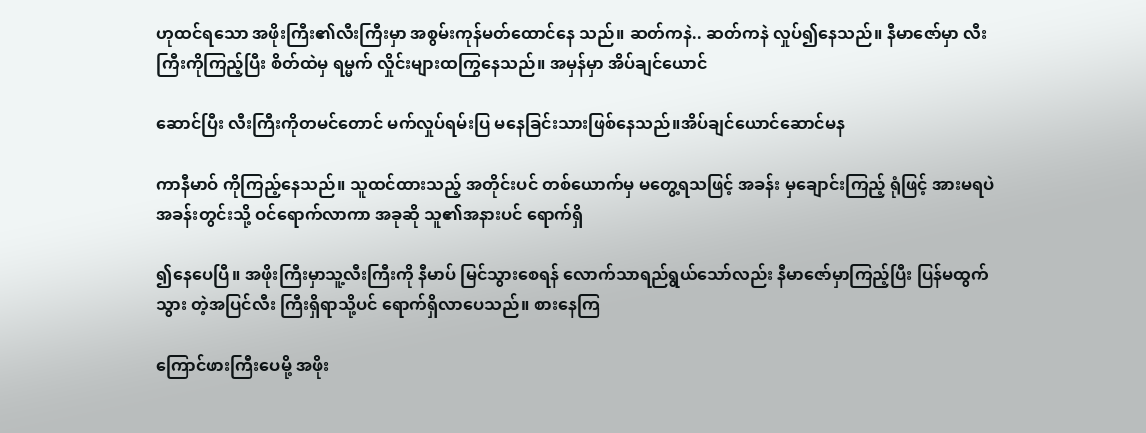ဟုထင်ရသော အဖိုးကြီး၏လီးကြီးမှာ အစွမ်းကုန်မတ်ထောင်နေ သည်။ ဆတ်ကနဲ.. ဆတ်ကနဲ လှုပ်၍နေသည်။ နီမာဇော်မှာ လီးကြီးကိုကြည့်ပြီး စိတ်ထဲမှ ရမ္မက် လှိုင်းများထကြွနေသည်။ အမှန်မှာ အိပ်ချင်ယောင်

ဆောင်ပြီး လီးကြီးကိုတမင်တောင် မက်လှုပ်ရမ်းပြ မနေခြင်းသားဖြစ်နေသည်။အိပ်ချင်ယောင်ဆောင်မန

ကာနီမာဝ် ကိုကြည့်နေသည်။ သူထင်ထားသည့် အတိုင်းပင် တစ်ယောက်မှ မတွေ့ရသဖြင့် အခန်း မှချောင်းကြည့် ရုံဖြင့် အားမရပဲ အခန်းတွင်းသို့ ဝင်ရောက်လာကာ အခုဆို သူ၏အနားပင် ရောက်ရှိ

၍နေပေပြီ။ အဖိုးကြီးမှာသူ့လီးကြီးကို နီမာပ် မြင်သွားစေရန် လောက်သာရည်ရွယ်သော်လည်း နီမာဇော်မှာကြည့်ပြီး ပြန်မထွက်သွား တဲ့အပြင်လီး ကြီးရှိရာသို့ပင် ရောက်ရှိလာပေသည်။ စားနေကြ

ကြောင်ဖားကြီးပေမို့ အဖိုး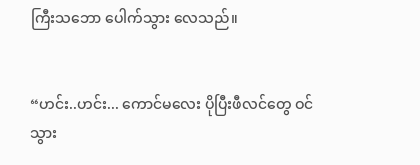ကြီးသဘော ပေါက်သွား လေသည်။


“ဟင်း..ဟင်း... ကောင်မလေး ပိုပြီးဖီလင်တွေ ဝင်သွား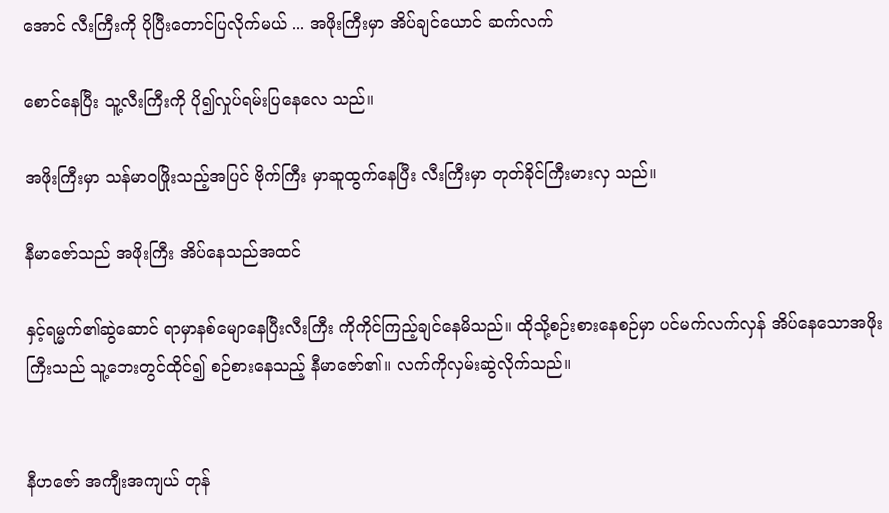အောင် လီးကြီးကို ပိုပြီးတောင်ပြလိုက်မယ် ... အဖိုးကြီးမှာ အိပ်ချင်ယောင် ဆက်လက်

စောင်နေပြီး သူ့လီးကြီးကို ပို၍လှုပ်ရမ်းပြနေလေ သည်။

အဖိုးကြီးမှာ သန်မာဝဖြိုးသည့်အပြင် ဗိုက်ကြီး မှာဆူထွက်နေပြီး လီးကြီးမှာ တုတ်ခိုင်ကြီးမားလှ သည်။

နီမာဇော်သည် အဖိုးကြီး အိပ်နေသည်အထင်

နှင့်ရမ္မက်၏ဆွဲဆောင် ရာမှာနစ်မျောနေပြီးလီးကြီး ကိုကိုင်ကြည့်ချင်နေမိသည်။ ထိုသို့စဉ်းစားနေစဉ်မှာ ပင်မက်လက်လှန် အိပ်နေသောအဖိုးကြီးသည် သူ့ဘေးတွင်ထိုင်၍ စဉ်စားနေသည့် နီမာဇော်၏။ လက်ကိုလှမ်းဆွဲလိုက်သည်။


နီဟဇော် အကျီးအကျယ် တုန်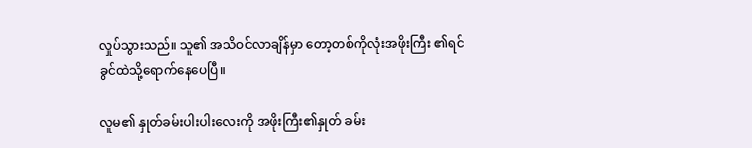လှုပ်သွားသည်။ သူ၏ အသိဝင်လာချိန်မှာ တော့တစ်ကိုလုံးအဖိုးကြီး ၏ရင်ခွင်ထဲသို့ရောက်နေပေပြီ။

လူမ၏ နှုတ်ခမ်းပါးပါးလေးကို အဖိုးကြီး၏နှုတ် ခမ်း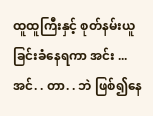ထူထူကြီးနှင့် စုတ်နမ်းယူခြင်းခံနေရကာ အင်း ... အင်. . တာ. . ဘဲ ဖြစ်၍နေ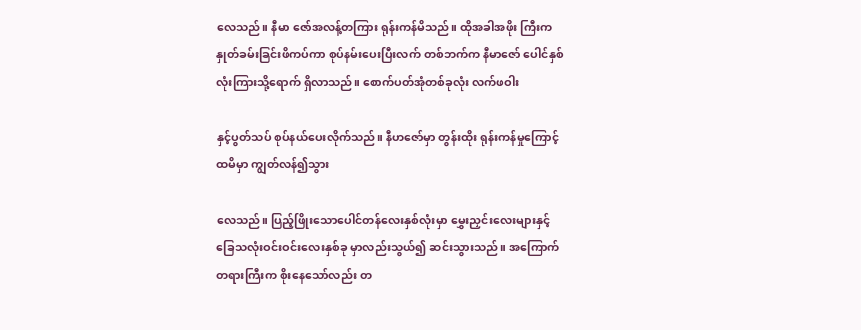လေသည်။ နီမာ ဇော်အလန့်တကြား ရုန်းကန်မိသည်။ ထိုအခါအဖိုး ကြီးက နှုတ်ခမ်းခြင်းဖိကပ်ကာ စုပ်နမ်းပေးပြီးလက် တစ်ဘက်က နီမာဇော် ပေါင်နှစ်လုံးကြားသို့ရောက် ရှိလာသည်။ စောက်ပတ်အုံတစ်ခုလုံး လက်ဖဝါး

နှင့်ပွတ်သပ် စုပ်နယ်ပေးလိုက်သည်။ နီဟဇော်မှာ တွန်းထိုး ရုန်းကန်မှုကြောင့် ထမိမှာ ကျွတ်လန်၍သွား

လေသည်။ ပြည့်ဖြိုးသောပေါင်တန်လေးနှစ်လုံးမှာ မွှေးညှင်းလေးများနှင့် ခြေသလုံးဝင်းဝင်းလေးနှစ်ခု မှာလည်းသွယ်၍ ဆင်းသွားသည်။ အကြောက် တရားကြီးက စိုးနေသော်လည်း တ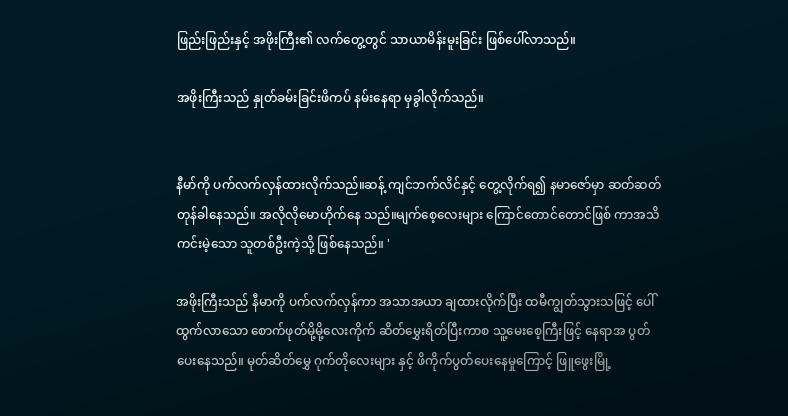ဖြည်းဖြည်းနှင့် အဖိုးကြီး၏ လက်တွေ့တွင် သာယာမိန်းမူးခြင်း ဖြစ်ပေါ်လာသည်။

အဖိုးကြီးသည် နှုတ်ခမ်းခြင်းဖိကပ် နမ်းနေရာ မှခွါလိုက်သည်။


နီမာ်ကို ပက်လက်လှန်ထားလိုက်သည်။ဆန့် ကျင်ဘက်လိင်နှင့် တွေ့လိုက်ရ၍ နမာဇော်မှာ ဆတ်ဆတ်တုန်ခါနေသည်။ အလိုလိုမောဟိုက်နေ သည်။မျက်စေ့လေးများ ကြောင်တောင်တောင်ဖြစ် ကာအသိကင်းမဲ့သော သူတစ်ဦးကဲ့သို့ ဖြစ်နေသည်။ '

အဖိုးကြီးသည် နီမာကို ပက်လက်လှန်ကာ အသာအယာ ချထားလိုက်ပြီး ထမီကျွတ်သွားသဖြင့် ပေါ်ထွက်လာသော စောက်ဖုတ်မို့မို့လေးကိုက် ဆိတ်မွှေးရိတ်ပြီးကာစ သူ့မေးစေ့ကြီးဖြင့် နေရာအ ပွတ်ပေးနေသည်။ မုတ်ဆိတ်မွှေ ဂုက်တိုလေးများ နှင့် ဖိကိုက်ပွတ်ပေးနေမှုကြောင့် ဖြူဖွေးမြို့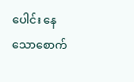ပေါင်း နေ သောစောက်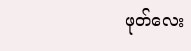ဖုတ်လေး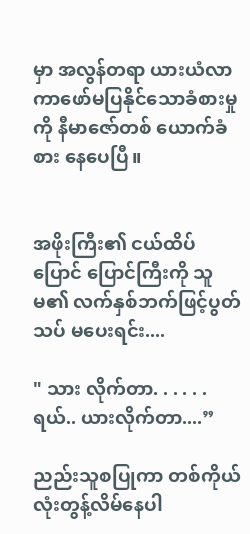မှာ အလွန်တရာ ယားယံလာ ကာဖော်မပြနိုင်သောခံစားမှုကို နီမာဇော်တစ် ယောက်ခံစား နေပေပြီ။


အဖိုးကြီး၏ ငယ်ထိပ်ပြောင် ပြောင်ကြီးကို သူမ၏ လက်နှစ်ဘက်ဖြင့်ပွတ်သပ် မပေးရင်း....

" သား လိုက်တာ. . . . . . ရယ်.. ယားလိုက်တာ....”

ညည်းသူစပြုကာ တစ်ကိုယ်လုံးတွန့်လိမ်နေပါ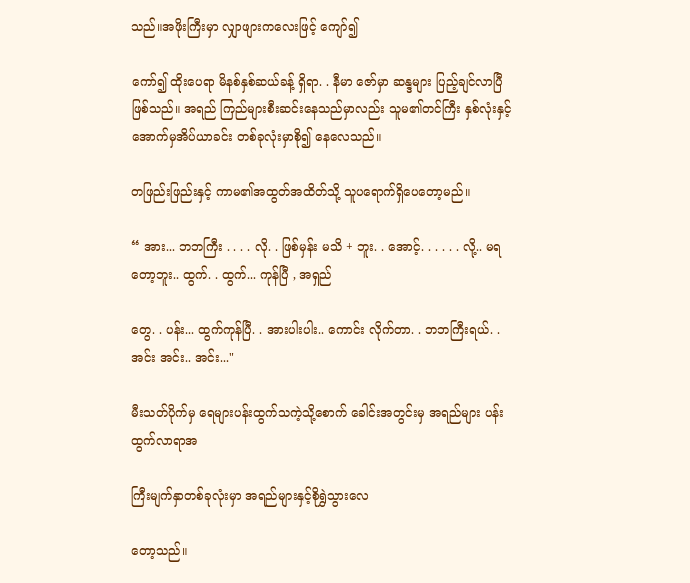သည်။အဖိုးကြီးမှာ လျှာဖျားကလေးဖြင့် ကျော်၍

ကော်၍ ထိုးပေရာ မိနစ်နှစ်ဆယ်ခန့် ရှိရာ. . နီမာ ဇော်မှာ ဆန္ဒများ ပြည့်ချင်လာပြီဖြစ်သည်။ အရည် ကြည်များစီးဆင်းနေသည်မှာလည်း သူမ၏တင်ကြီး နှစ်လုံးနှင့် အောက်မှအိပ်ယာခင်း တစ်ခုလုံးမှာစို၍ နေလေသည်။

တဖြည်းဖြည်းနှင့် ကာမ၏အထွတ်အထိတ်သို့ သူပရောက်ရှိပေတော့မည်။

“ အား... ဘဘကြီး . . . . လို. . ဖြစ်မှန်း မသိ + ဘူး. . အောင့်. . . . . . လို့.. မရတော့ဘူး.. ထွက်. . ထွက်... ကုန်ပြီ , အရှည်

တွေ. . ပန်း... ထွက်ကုန်ပြီ. . အားပါးပါး.. ကောင်း လိုက်တာ. . ဘဘကြီးရယ်. . အင်း အင်း.. အင်း..."

မီးသတ်ပိုက်မှ ရေများပန်းထွက်သကဲ့သို့စောက် ခေါင်းအတွင်းမှ အရည်များ ပန်းထွက်လာရာအ

ကြီးမျက်နှာတစ်ခုလုံးမှာ အရည်များနှင့်စိုရွှဲသွားလေ

တော့သည်။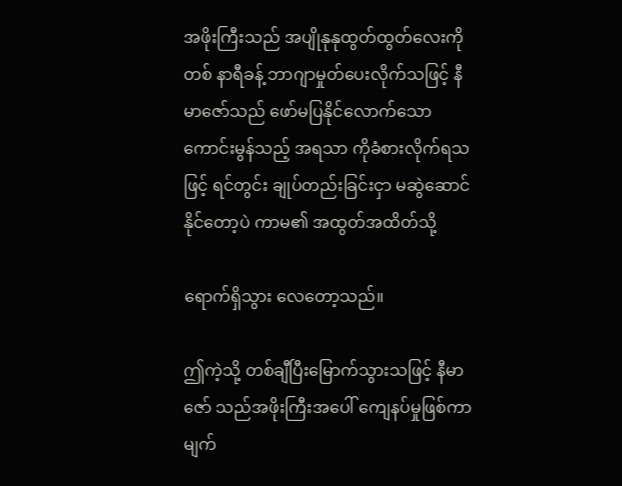အဖိုးကြီးသည် အပျိုနုနုထွတ်ထွတ်လေးကိုတစ် နာရီခန့် ဘာဂျာမှုတ်ပေးလိုက်သဖြင့် နီမာဇော်သည် ဖော်မပြနိုင်လောက်သော ကောင်းမွန်သည့် အရသာ ကိုခံစားလိုက်ရသဖြင့် ရင်တွင်း ချုပ်တည်းခြင်းငှာ မဆွဲဆောင်နိုင်တော့ပဲ ကာမ၏ အထွတ်အထိတ်သို့

ရောက်ရှိသွား လေတော့သည်။

ဤကဲ့သို့ တစ်ချီပြီးမြောက်သွားသဖြင့် နီမာဇော် သည်အဖိုးကြီးအပေါ် ကျေနပ်မှုဖြစ်ကာ မျက်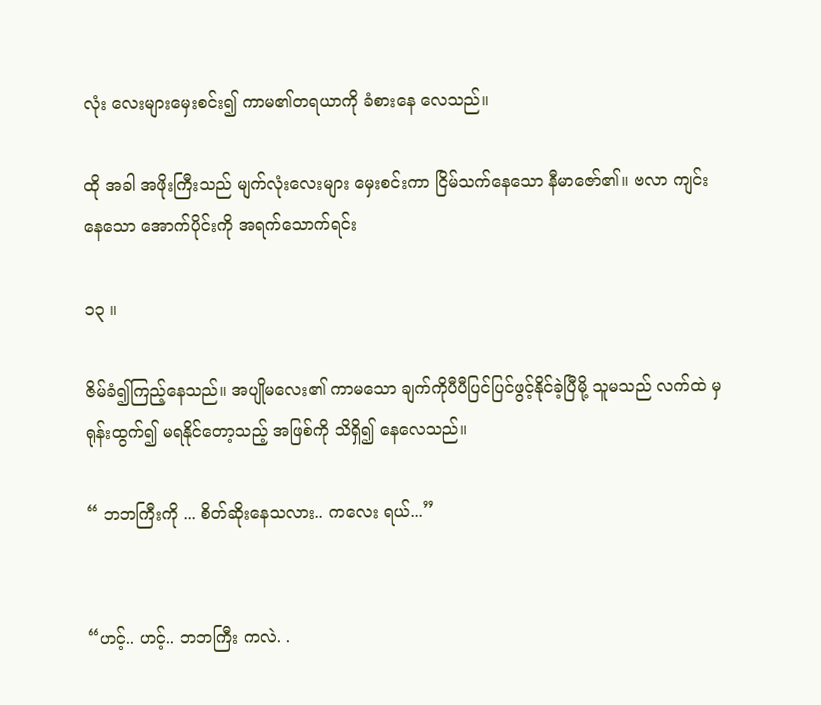လုံး လေးများမှေးစင်း၍ ကာမ၏တရယာကို ခံစားနေ လေသည်။

ထို အခါ အဖိုးကြီးသည် မျက်လုံးလေးများ မှေးစင်းကာ ငြိမ်သက်နေသော နီမာဇော်၏။ ဗလာ ကျင်းနေသော အောက်ပိုင်းကို အရက်သောက်ရင်း

၁၃ ။

ဇိမ်ခံ၍ကြည့်နေသည်။ အပျိုမလေး၏ ကာမသော ချက်ကိုပီပီပြင်ပြင်ဖွင့်နိုင်ခဲ့ပြီမို့ သူမသည် လက်ထဲ မှရုန်းထွက်၍ မရနိုင်တော့သည့် အဖြစ်ကို သိရှိ၍ နေလေသည်။

“ ဘဘကြီးကို ... စိတ်ဆိုးနေသလား.. ကလေး ရယ်...”


“ဟင့်.. ဟင့်.. ဘဘကြီး ကလဲ. .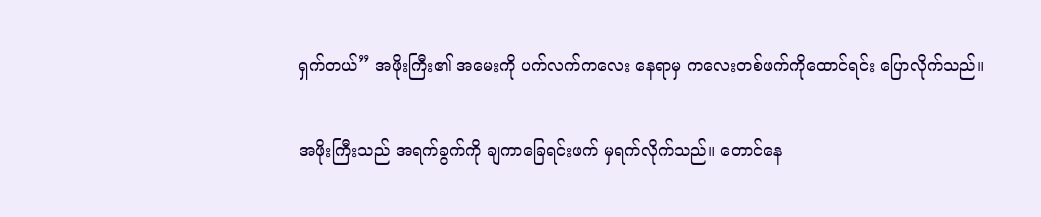ရှက်တယ်” အဖိုးကြီး၏ အမေးကို ပက်လက်ကလေး နေရာမှ ကလေးတစ်ဖက်ကိုထောင်ရင်း ပြောလိုက်သည်။

အဖိုးကြီးသည် အရက်ခွက်ကို ချကာခြေရင်းဖက် မှရက်လိုက်သည်။ တောင်နေ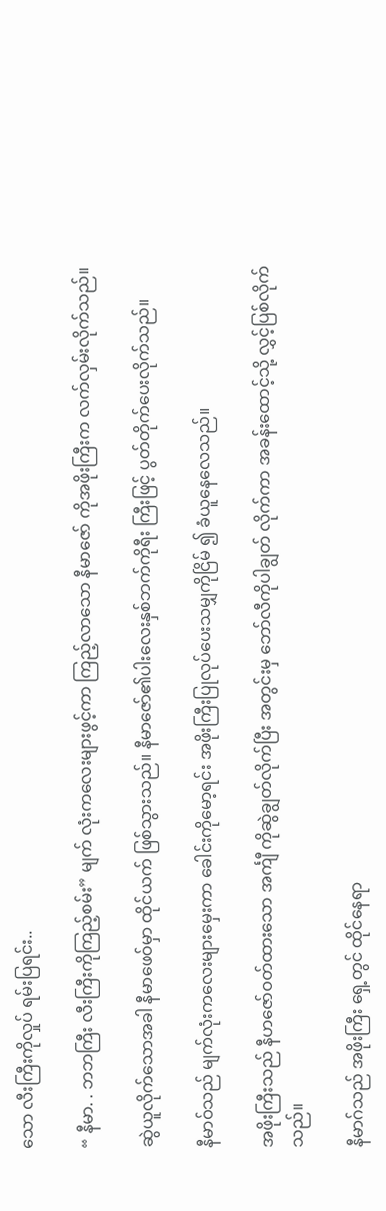သော လီးကြီးကိုလှုပ် ရမ်းပြရင်း..

“ နီမာ. . ဘဘကြီး လီးကြီးကိုကြည့်စမ်း” မျက် လုံးကလေးများဖွင့်ကာ ကြည့်လာသော နီမာဇော် ကိုအဖိုးကြီးက လက်လှမ်းလိုက်သည်။

ဆွဲယူလိုက်သောအခါ နီမာဖေဝ်မှာ ထိုင်ယက် ဖြစ်သွားသည်။ နီမာဇော်၏ပါးလေးနှစ်ဘက်ကိုရီး ကြီးဖြင့် ပွတ်တိုက်ပေးလိုက်သည်။

နီမာဝ်သည် မျက်လုံးကလေးများမှေးကာ ခေါင်းကိုမော့ရင်း အဖိုးကြီးပြုလုပ်ပေးသမျှကိုငြိမ် ၍ ခံယူနေလေသည်။

အဖိုးကြီးသည် နီဟဇော်ဝတ်ထားသော အင်္ကျီ ကိုဆွဲချွတ်လိုက်ပြီး အတွင်းမှ ဘော်လီကိုပါချွတ် လိုက်ကာ အခန်းထောင့်သို့ လွှင့်ပြစ်လိုက်သည်။

နီမာဂ်သည် အဖိုးကြီး ရှေ့တွင် ထိုင်နေရာ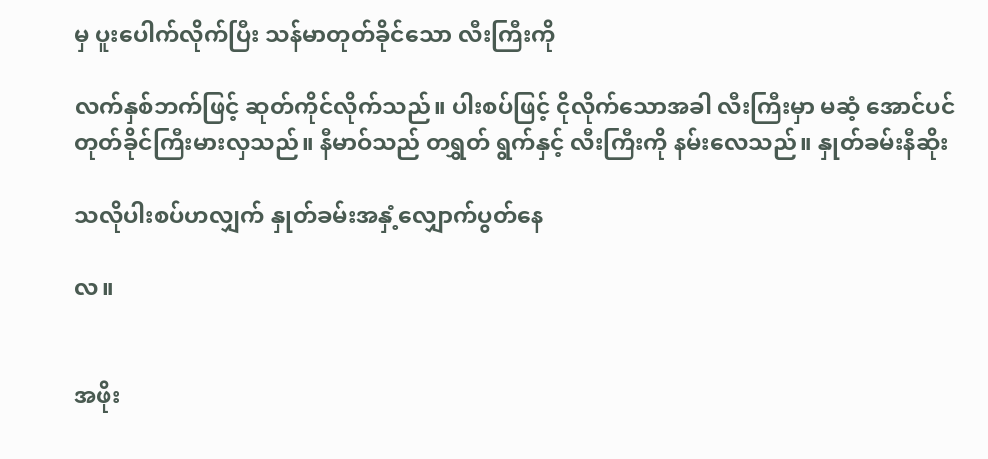မှ ပူးပေါက်လိုက်ပြီး သန်မာတုတ်ခိုင်သော လီးကြီးကို

လက်နှစ်ဘက်ဖြင့် ဆုတ်ကိုင်လိုက်သည်။ ပါးစပ်ဖြင့် ငိုလိုက်သောအခါ လီးကြီးမှာ မဆံ့ အောင်ပင် တုတ်ခိုင်ကြီးမားလှသည်။ နီမာဝ်သည် တရွှတ် ရွက်နှင့် လီးကြီးကို နမ်းလေသည်။ နှုတ်ခမ်းနီဆိုး

သလိုပါးစပ်ဟလျှက် နှုတ်ခမ်းအနှံ့လျှောက်ပွတ်နေ

လ။


အဖိုး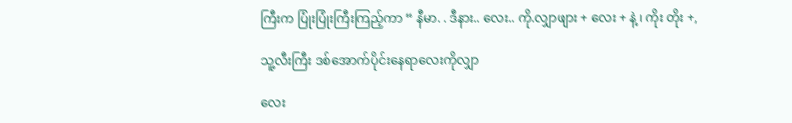ကြီးက ပြုံးပြုံးကြီးကြည့်ကာ “ နီမာ. . ဒီနား.. လေး.. ကို.လျှာဖျား + လေး + နဲ့ ၊ ကိုး တိုး +,

သူ့လီးကြီး ဒစ်အောက်ပိုင်းနေရာလေးကိုလျှာ

လေး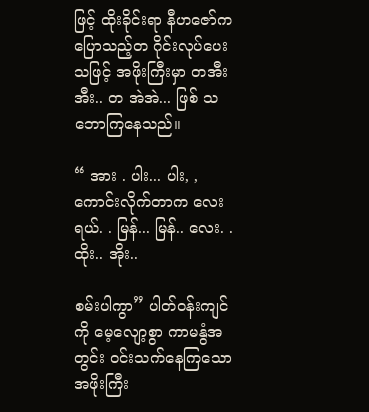ဖြင့် ထိုးခိုင်းရာ နီဟဇော်ကပြောသည့်တ ဂိုင်းလုပ်ပေးသဖြင့် အဖိုးကြီးမှာ တအီးအီး.. တ အဲအဲ... ဖြစ် သဘောကြနေသည်။

“ အား . ပါး... ပါး, , ကောင်းလိုက်တာက လေးရယ်. . မြန်... မြန်.. လေး. . ထိုး.. အိုး..

စမ်းပါကွာ” ပါတ်ဝန်းကျင်ကို မေ့လျော့စွာ ကာမနွံအတွင်း ဝင်းသက်နေကြသော အဖိုးကြီး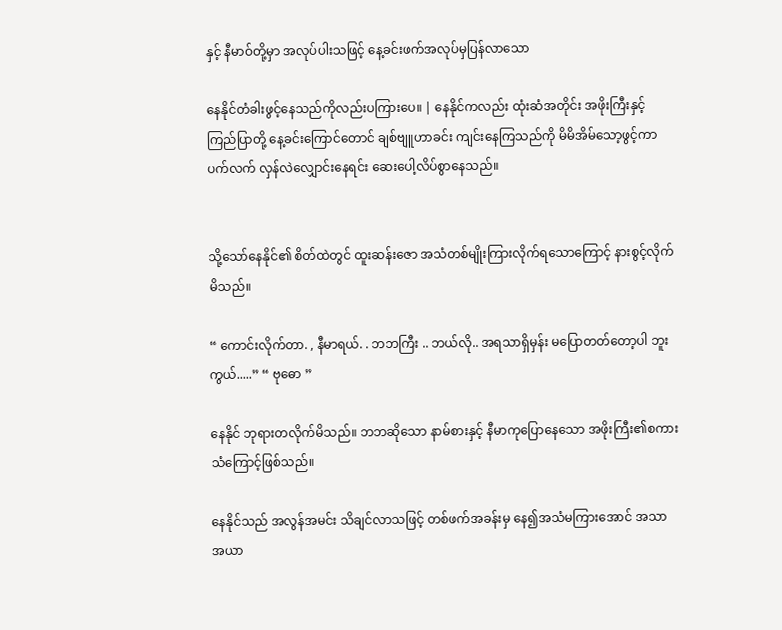နှင့် နီမာဝ်တို့မှာ အလုပ်ပါးသဖြင့် နေ့ခင်းဖက်အလုပ်မှပြန်လာသော

နေနိုင်တံခါးဖွင့်နေသည်ကိုလည်းပကြားပေ။ | နေနိုင်ကလည်း ထုံးဆံအတိုင်း အဖိုးကြီးနှင့် ကြည်ပြာတို့ နေ့ခင်းကြောင်တောင် ချစ်ဗျူဟာခင်း ကျင်းနေကြသည်ကို မိမိအိမ်သော့ဖွင့်ကာ ပက်လက် လှန်လဲလျှောင်းနေရင်း ဆေးပေါ့လိပ်စွာနေသည်။


သို့သော်နေနိုင်၏ စိတ်ထဲတွင် ထူးဆန်းဇော အသံတစ်မျိုးကြားလိုက်ရသောကြောင့် နားစွင့်လိုက် မိသည်။

“ ကောင်းလိုက်တာ. , နီမာရယ်. . ဘဘကြီး .. ဘယ်လို.. အရသာရှိမှန်း မပြောတတ်တော့ပါ ဘူးကွယ်.....” “ ဗုဓော ”

နေနိုင် ဘုရားတလိုက်မိသည်။ ဘဘဆိုသော နာမ်စားနှင့် နီမာကုပြောနေသော အဖိုးကြီး၏စကား သံကြောင့်ဖြစ်သည်။

နေနိုင်သည် အလွန်အမင်း သိချင်လာသဖြင့် တစ်ဖက်အခန်းမှ နေ၍အသံမကြားအောင် အသာ အယာ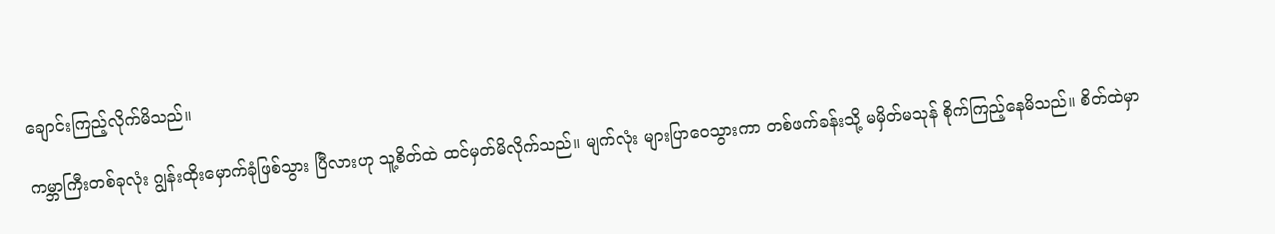ချောင်းကြည့်လိုက်မိသည်။

ကမ္ဘာကြီးတစ်ခုလုံး ဂျွန်းထိုးမှောက်ခုံဖြစ်သွား ပြီလားဟု သူ့စိတ်ထဲ ထင်မှတ်မိလိုက်သည်။ မျက်လုံး များပြာဝေသွားကာ တစ်ဖက်ခန်းသို့ မမှိတ်မသုန် စိုက်ကြည့်နေမိသည်။ စိတ်ထဲမှာ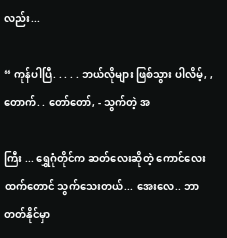လည်း...

“ ကုန်ပါပြီ. . . . . ဘယ်လိုများ ဖြစ်သွား ပါလိမ့်, , တောက်. . တော်တော်, - သွက်တဲ့ အ

ကြီး ... ရွှေဂုံတိုင်က ဆတ်လေးဆိုတဲ့ ကောင်လေး ထက်တောင် သွက်သေးတယ်... အေးလေ.. ဘာ တတ်နိုင်မှာ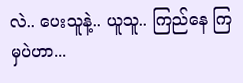လဲ.. ပေးသူနဲ့.. ယူသူ.. ကြည်နေ ကြမှပဲဟာ...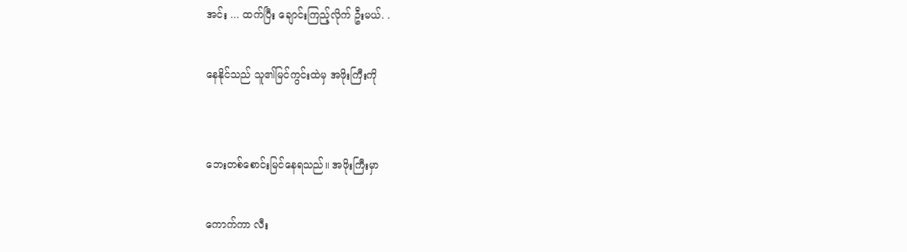အင်း ... ထက်ပြီး ချောင်းကြည့်လိုက် ဦးမယ်. .

နေနိုင်သည် သူ၏မြင်ကွင်းထဲမှ အဖိုးကြီးကို


ဘေးတစ်စောင်းမြင်နေရသည်။ အဖိုးကြီးမှာ

ကောက်ကာ လီး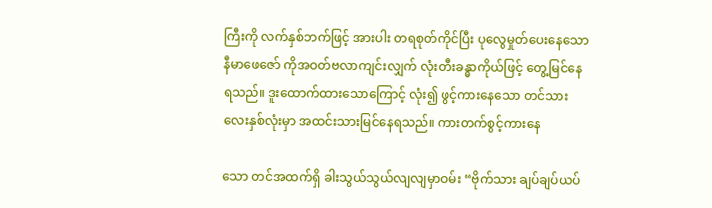ကြီးကို လက်နှစ်ဘက်ဖြင့် အားပါး တရစုတ်ကိုင်ပြီး ပုလွေမှုတ်ပေးနေသော နီမာဖေဇော် ကိုအဝတ်ဗလာကျင်းလျှက် လုံးတီးခန္ဓာကိုယ်ဖြင့် တွေ့မြင်နေရသည်။ ဒူးထောက်ထားသောကြောင့် လုံး၍ ဖွင့်ကားနေသော တင်သားလေးနှစ်လုံးမှာ အထင်းသားမြင်နေရသည်။ ကားတက်စွင့်ကားနေ

သော တင်အထက်ရှိ ခါးသွယ်သွယ်လျလျမှာဝမ်း “ဗိုက်သား ချပ်ချပ်ယပ်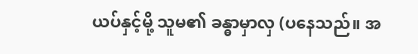ယပ်နှင့်မို့ သူမ၏ ခန္ဓာမှာလှ (ပနေသည်။ အ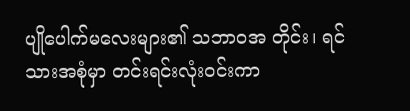ပျိုပေါက်မလေးများ၏ သဘာဝအ တိုင်း၊ ရင်သားအစုံမှာ တင်းရင်းလုံးဝင်းကာ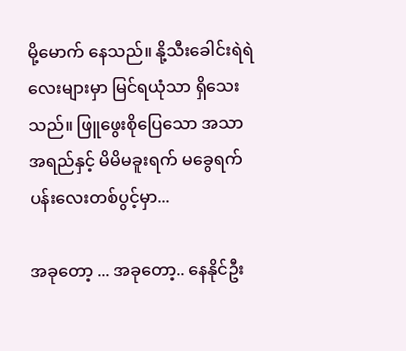မို့မောက် နေသည်။ နို့သီးခေါင်းရဲရဲလေးများမှာ မြင်ရယုံသာ ရှိသေးသည်။ ဖြူဖွေးစိုပြေသော အသာအရည်နှင့် မိမိမခူးရက် မခွေရက် ပန်းလေးတစ်ပွင့်မှာ...

အခုတော့ ... အခုတော့.. နေနိုင်ဦး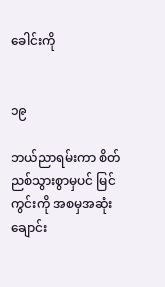ခေါင်းကို


၁၉

ဘယ်ညာရမ်းကာ စိတ်ညစ်သွားစွာမှပင် မြင်ကွင်းကို အစမှအဆုံး ချောင်း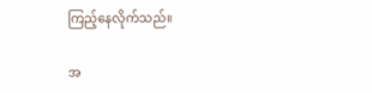ကြည့်နေလိုက်သည်။

အ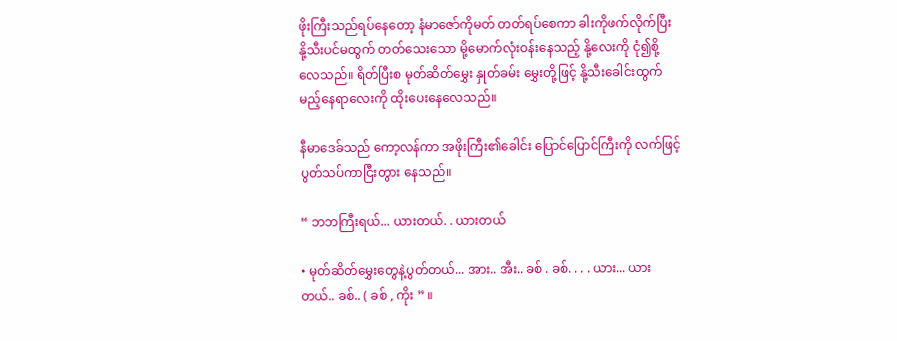ဖိုးကြီးသည်ရပ်နေတော့ နံမာဇော်ကိုမတ် တတ်ရပ်စေကာ ခါးကိုဖက်လိုက်ပြီး နို့သီးပင်မထွက် တတ်သေးသော မို့မောက်လုံးဝန်းနေသည့် နို့လေးကို ငုံ၍စို့လေသည်။ ရိတ်ပြီးစ မုတ်ဆိတ်မွှေး နှုတ်ခမ်း မွှေးတို့ဖြင့် နို့သီးခေါင်းထွက်မည့်နေရာလေးကို ထိုးပေးနေလေသည်။

နီမာဒေခ်သည် ကော့လန်ကာ အဖိုးကြီး၏ခေါင်း ပြောင်ပြောင်ကြီးကို လက်ဖြင့်ပွတ်သပ်ကာငြီးတွား နေသည်။

“ ဘဘကြီးရယ်... ယားတယ်. . ယားတယ်

• မုတ်ဆိတ်မွှေးတွေနဲ့ပွတ်တယ်... အား.. အီး.. ခစ် . ခစ်. . . . ယား... ယားတယ်.. ခစ်.. ( ခစ် , ကိုး ” ။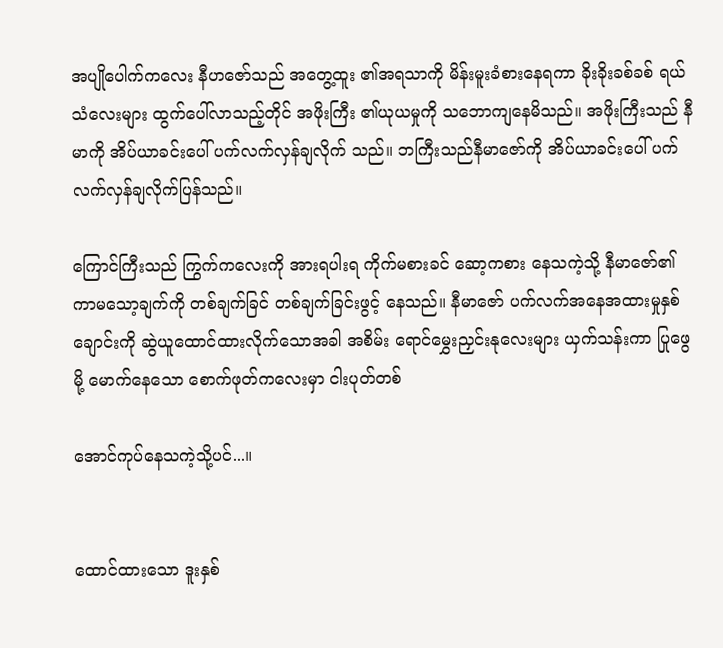အပျိုပေါက်ကလေး နီဟဇော်သည် အတွေ့ထူး ၏အရသာကို မိန်းမူးခံစားနေရကာ ခိုးခိုးခစ်ခစ် ရယ်သံလေးများ ထွက်ပေါ်လာသည့်တိုင် အဖိုးကြီး ၏ယုယမှုကို သဘောကျနေမိသည်။ အဖိုးကြီးသည် နီမာကို အိပ်ယာခင်းပေါ် ပက်လက်လှန်ချလိုက် သည်။ ဘကြီးသည်နီမာဇော်ကို အိပ်ယာခင်းပေါ် ပက်လက်လှန်ချလိုက်ပြန်သည်။

ကြောင်ကြီးသည် ကြွက်ကလေးကို အားရပါးရ ကိုက်မစားခင် ဆော့ကစား နေသကဲ့သို့ နီမာဇော်၏ ကာမသော့ချက်ကို တစ်ချက်ခြင် တစ်ချက်ခြင်းဖွင့် နေသည်။ နီမာဇော် ပက်လက်အနေအထားမှုနှစ် ချောင်းကို ဆွဲယူထောင်ထားလိုက်သောအခါ အစိမ်း ရောင်မွှေးညှင်းနုလေးများ ယှက်သန်းကာ ပြုဖွေမို့ မောက်နေသော စောက်ဖုတ်ကလေးမှာ ငါးပုတ်တစ်

အောင်ကုပ်နေသကဲ့သို့ပင်...။


ထောင်ထားသော ဒူးနှစ်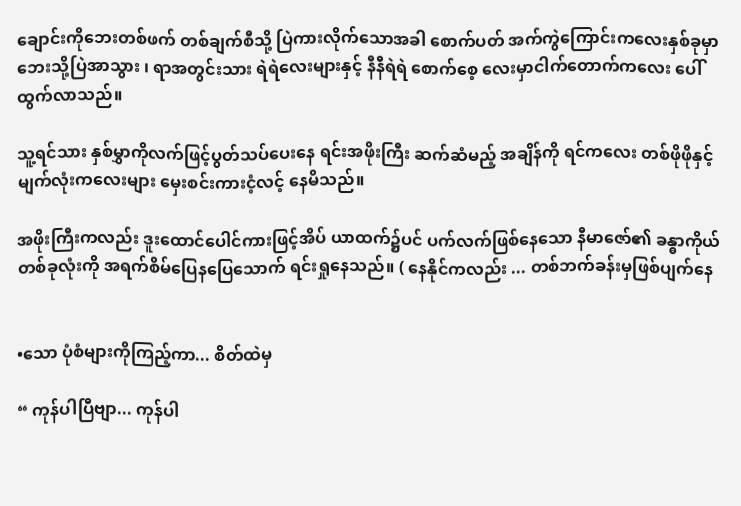ချောင်းကိုဘေးတစ်ဖက် တစ်ချက်စီသို့ ပြဲကားလိုက်သောအခါ စောက်ပတ် အက်ကွဲကြောင်းကလေးနှစ်ခုမှာ ဘေးသို့ပြဲအာသွား ၊ ရာအတွင်းသား ရဲရဲလေးများနှင့် နီနီရဲရဲ စောက်စေ့ လေးမှာငါက်တောက်ကလေး ပေါ်ထွက်လာသည်။

သူ့ရင်သား နှစ်မွှာကိုလက်ဖြင့်ပွတ်သပ်ပေးနေ ရင်းအဖိုးကြီး ဆက်ဆံမည့် အချိန်ကို ရင်ကလေး တစ်ဖိုဖိုနှင့် မျက်လုံးကလေးများ မှေးစင်းကားငံ့လင့် နေမိသည်။

အဖိုးကြီးကလည်း ဒူးထောင်ပေါင်ကားဖြင့်အိပ် ယာထက်၌ပင် ပက်လက်ဖြစ်နေသော နီမာဇော်၏ ခန္ဓာကိုယ်တစ်ခုလုံးကို အရက်စိမ်ပြေနပြေသောက် ရင်းရှုနေသည်။ ( နေနိုင်ကလည်း ... တစ်ဘက်ခန်းမှဖြစ်ပျက်နေ


•သော ပုံစံများကိုကြည့်ကာ... စိတ်ထဲမှ

“ ကုန်ပါပြီဗျာ... ကုန်ပါ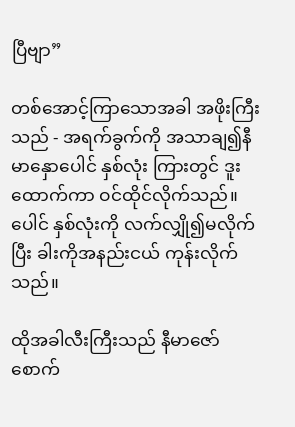ပြီဗျာ”

တစ်အောင့်ကြာသောအခါ အဖိုးကြီးသည် - အရက်ခွက်ကို အသာချ၍နီမာနှောပေါင် နှစ်လုံး ကြားတွင် ဒူးထောက်ကာ ဝင်ထိုင်လိုက်သည်။ ပေါင် နှစ်လုံးကို လက်လျှို၍မလိုက်ပြီး ခါးကိုအနည်းငယ် ကုန်းလိုက်သည်။

ထိုအခါလီးကြီးသည် နီမာဇော်စောက်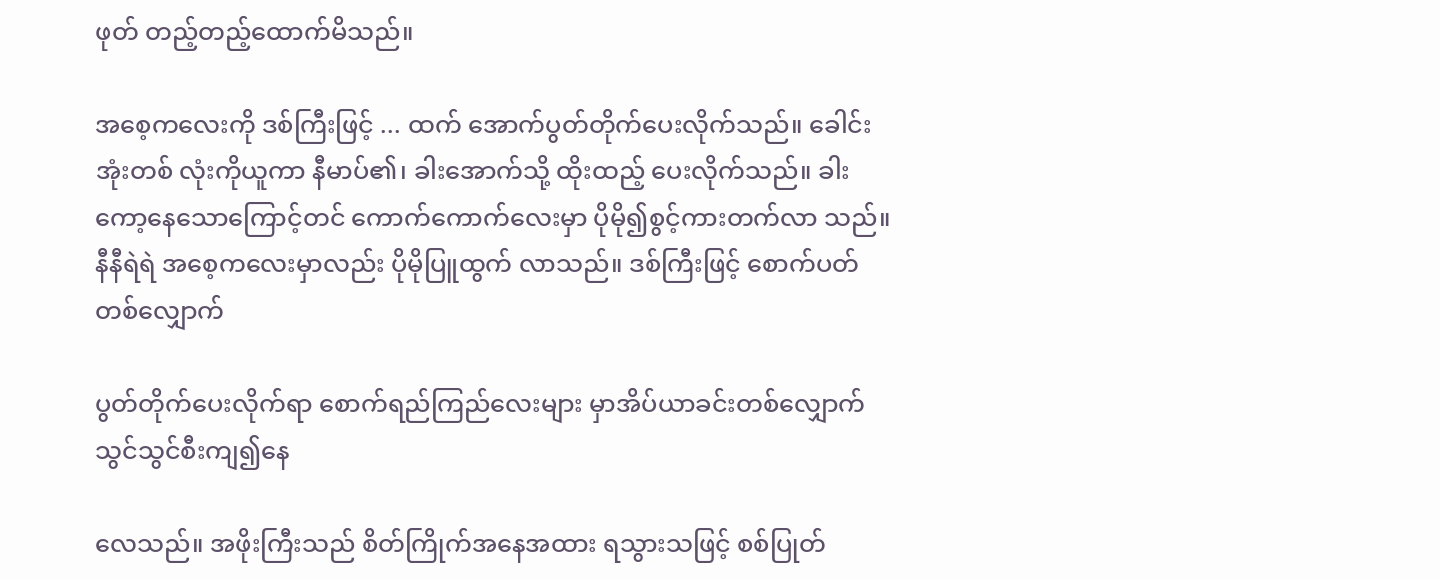ဖုတ် တည့်တည့်ထောက်မိသည်။

အစေ့ကလေးကို ဒစ်ကြီးဖြင့် ... ထက် အောက်ပွတ်တိုက်ပေးလိုက်သည်။ ခေါင်းအုံးတစ် လုံးကိုယူကာ နီမာပ်၏၊ ခါးအောက်သို့ ထိုးထည့် ပေးလိုက်သည်။ ခါးကော့နေသောကြောင့်တင် ကောက်ကောက်လေးမှာ ပိုမို၍စွင့်ကားတက်လာ သည်။ နီနီရဲရဲ အစေ့ကလေးမှာလည်း ပိုမိုပြူထွက် လာသည်။ ဒစ်ကြီးဖြင့် စောက်ပတ်တစ်လျှောက်

ပွတ်တိုက်ပေးလိုက်ရာ စောက်ရည်ကြည်လေးများ မှာအိပ်ယာခင်းတစ်လျှောက် သွင်သွင်စီးကျ၍နေ

လေသည်။ အဖိုးကြီးသည် စိတ်ကြိုက်အနေအထား ရသွားသဖြင့် စစ်ပြုတ်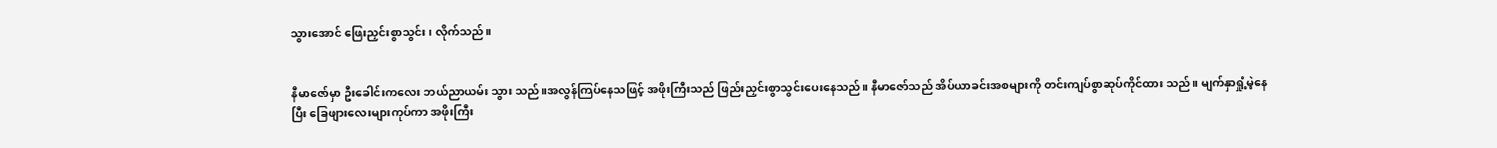သွားအောင် ဖြေးညှင်းစွာသွင်း ၊ လိုက်သည်။


နီမာဇော်မှာ ဦးခေါင်းကလေး ဘယ်ညာယမ်း သွား သည်။အလွန်ကြပ်နေသဖြင့် အဖိုးကြီးသည် ဖြည်းညှင်းစွာသွင်းပေးနေသည်။ နီမာဇော်သည် အိပ်ယာခင်းအစများကို တင်းကျပ်စွာဆုပ်ကိုင်ထား သည်။ မျက်နှာရှုံ့မဲ့နေပြီး ခြေဖျားလေးများကုပ်ကာ အဖိုးကြီး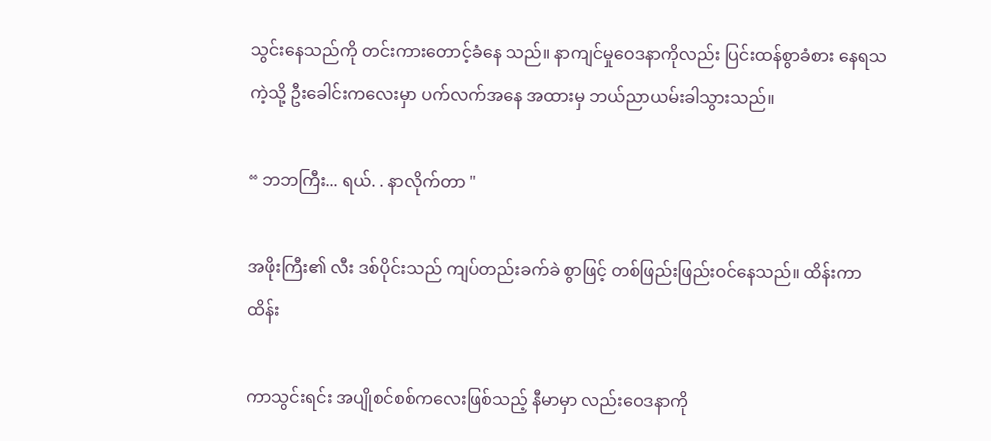သွင်းနေသည်ကို တင်းကားတောင့်ခံနေ သည်။ နာကျင်မှုဝေဒနာကိုလည်း ပြင်းထန်စွာခံစား နေရသကဲ့သို့ ဦးခေါင်းကလေးမှာ ပက်လက်အနေ အထားမှ ဘယ်ညာယမ်းခါသွားသည်။

“ ဘဘကြီး... ရယ်. . နာလိုက်တာ "

အဖိုးကြီး၏ လီး ဒစ်ပိုင်းသည် ကျပ်တည်းခက်ခဲ စွာဖြင့် တစ်ဖြည်းဖြည်းဝင်နေသည်။ ထိန်းကာထိန်း

ကာသွင်းရင်း အပျိုစင်စစ်ကလေးဖြစ်သည့် နီမာမှာ လည်းဝေဒနာကို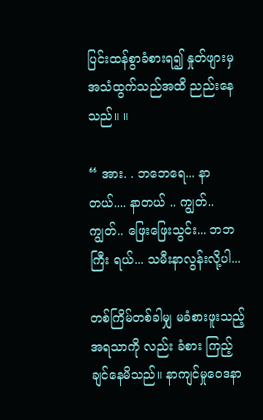ပြင်းထန်စွာခံစားရ၍ နှုတ်ဖျားမှ အသံထွက်သည်အထိ ညည်းနေသည်။ ။

“ အား. . ဘဘေရေ... နာတယ်.... နာတယ် .. ကျွတ်.. ကျွတ်.. ဖြေးဖြေးသွင်း... ဘဘကြီး ရယ်... သမီးနာလွန်းလို့ပါ...

တစ်ကြိမ်တစ်ခါမျှ မခံစားဖူးသည့်အရသာကို လည်း ခံစား ကြည့်ချင်နေမိသည်။ နာကျင်မှုဝေဒနာ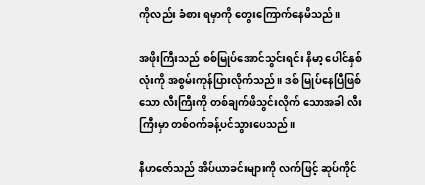ကိုလည်း ခံစား ရမှာကို တွေးကြောက်နေမိသည်။

အဖိုးကြီးသည် စစ်မြုပ်အောင်သွင်းရင်း နိမာ့ ပေါင်နှစ်လုံးကို အစွမ်းကုန်ပြားလိုက်သည်။ ဒစ် မြုပ်နေပြီဖြစ်သော လီးကြီးကို တစ်ချက်ဖိသွင်းလိုက် သောအခါ လီးကြီးမှာ တစ်ဝက်ခန့်ပင်သွားပေသည်။

နီဟဇော်သည် အိပ်ယာခင်းများကို လက်ဖြင့် ဆုပ်ကိုင်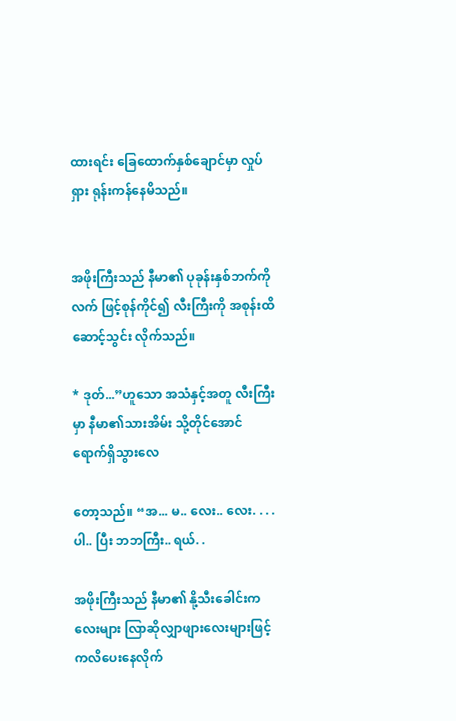ထားရင်း ခြေထောက်နှစ်ချောင်မှာ လှုပ်ရှား ရုန်းကန်နေမိသည်။


အဖိုးကြီးသည် နီမာ၏ ပုခုန်းနှစ်ဘက်ကိုလက် ဖြင့်စုန်ကိုင်၍ လီးကြီးကို အစုန်းထိ ဆောင့်သွင်း လိုက်သည်။

* ဒုတ်...”ဟူသော အသံနှင့်အတူ လီးကြီးမှာ နီမာ၏သားအိမ်း သို့တိုင်အောင် ရောက်ရှိသွားလေ

တော့သည်။ “အ... မ.. လေး.. လေး. . . . ပါ.. ပြီး ဘဘကြီး.. ရယ်. .

အဖိုးကြီးသည် နီမာ၏ နို့သီးခေါင်းကလေးများ လြာဆိုလျှာဖျားလေးများဖြင့် ကလိပေးနေလိုက်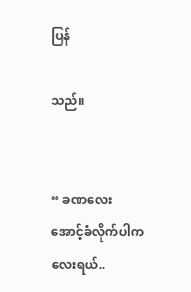ပြန်

သည်။


“ ခဏလေး အောင့်ခံလိုက်ပါကလေးရယ်..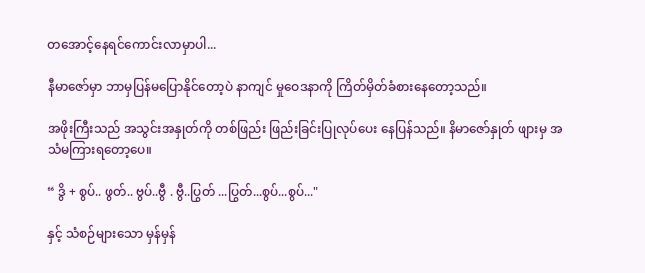တအောင့်နေရင်ကောင်းလာမှာပါ...

နီမာဇော်မှာ ဘာမှပြန်မပြောနိုင်တော့ပဲ နာကျင် မှုဝေဒနာကို ကြိတ်မှိတ်ခံစားနေတော့သည်။

အဖိုးကြီးသည် အသွင်းအနှုတ်ကို တစ်ဖြည်း ဖြည်းခြင်းပြုလုပ်ပေး နေပြန်သည်။ နိမာဇော်နှုတ် ဖျားမှ အသံမကြားရတော့ပေ။

“ ဒွိ + စွပ်.. ဖွတ်.. ဗွပ်..ဗွီ . ဗွီ..ပြွတ် ...ပြွတ်...စွပ်...စွပ်..."

နှင့် သံစဉ်များသော မှန်မှန်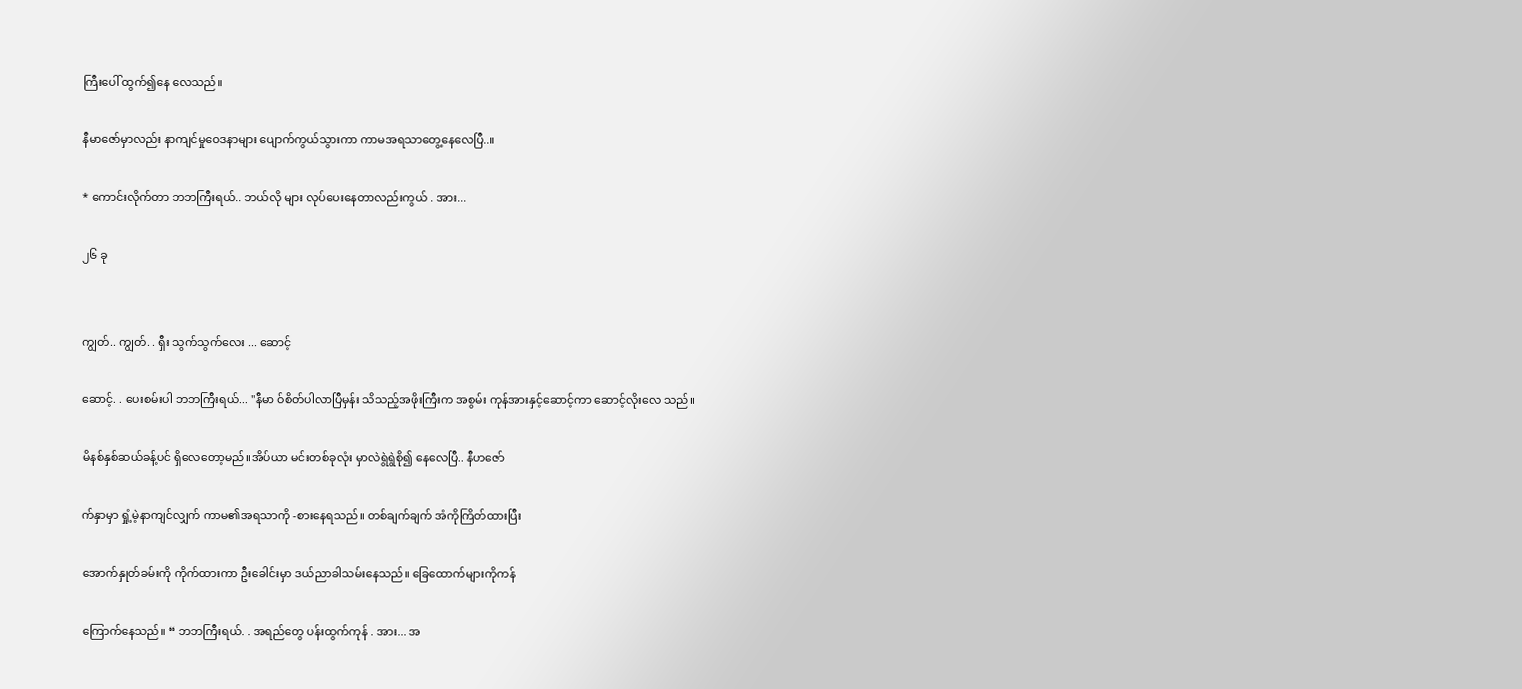ကြီးပေါ် ထွက်၍နေ လေသည်။

နီမာဇော်မှာလည်း နာကျင်မှုဝေဒနာများ ပျောက်ကွယ်သွားကာ ကာမအရသာတွေ့နေလေပြီ..။

* ကောင်းလိုက်တာ ဘဘကြီးရယ်.. ဘယ်လို များ လုပ်ပေးနေတာလည်းကွယ် . အား...

၂၆ ခု


ကျွတ်.. ကျွတ်. . ရှီး သွက်သွက်လေး ... ဆောင့်

ဆောင့်. . ပေးစမ်းပါ ဘဘကြီးရယ်... "နီမာ ဝ်စိတ်ပါလာပြီမှန်း သိသည့်အဖိုးကြီးက အစွမ်း ကုန်အားနှင့်ဆောင့်ကာ ဆောင့်လိုးလေ သည်။

မိနစ်နှစ်ဆယ်ခန့်ပင် ရှိလေတော့မည်။အိပ်ယာ မင်းတစ်ခုလုံး မှာလဲရွဲရွဲစို၍ နေလေပြီ.. နီဟဇော်

က်နှာမှာ ရှုံ့မဲ့နာကျင်လျှက် ကာမ၏အရသာကို -စားနေရသည်။ တစ်ချက်ချက် အံကိုကြိတ်ထားပြီး

အောက်နှုတ်ခမ်းကို ကိုက်ထားကာ ဦးခေါင်းမှာ ဒယ်ညာခါသမ်းနေသည်။ ခြေထောက်များကိုကန်

ကြောက်နေသည်။ “ ဘဘကြီးရယ်. . အရည်တွေ ပန်းထွက်ကုန် . အား... အ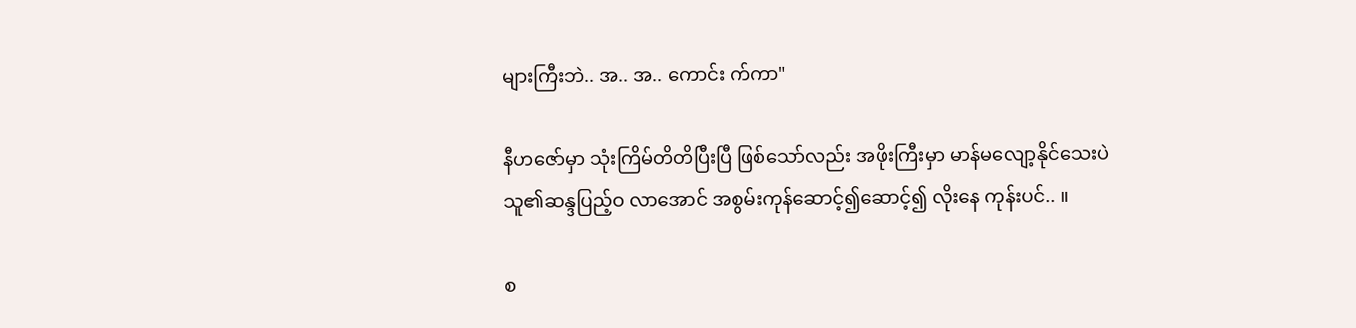များကြီးဘဲ.. အ.. အ.. ကောင်း က်ကာ"

နီဟဇော်မှာ သုံးကြိမ်တိတိပြီးပြီ ဖြစ်သော်လည်း အဖိုးကြီးမှာ မာန်မလျော့နိုင်သေးပဲ သူ၏ဆန္ဒပြည့်ဝ လာအောင် အစွမ်းကုန်ဆောင့်၍ဆောင့်၍ လိုးနေ ကုန်းပင်.. ။

စ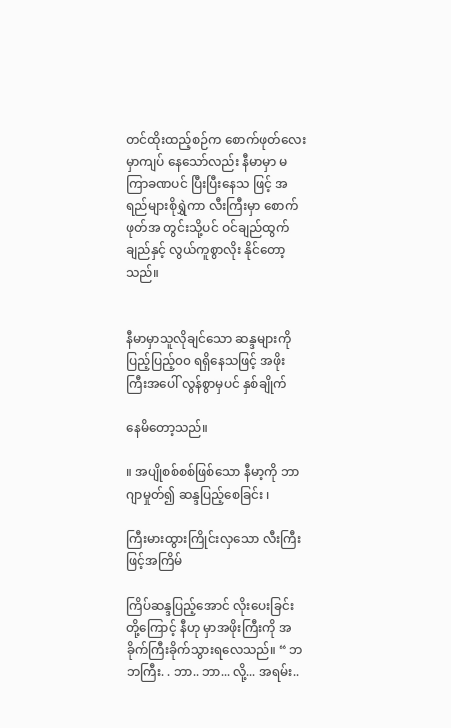တင်ထိုးထည့်စဉ်က စောက်ဖုတ်လေးမှာကျပ် နေသော်လည်း နီမာမှာ မကြာခဏပင် ပြီးပြီးနေသ ဖြင့် အရည်များစိုရွှဲကာ လီးကြီးမှာ စောက်ဖုတ်အ တွင်းသို့ပင် ဝင်ချည်ထွက်ချည်နှင့် လွယ်ကူစွာလိုး နိုင်တော့သည်။


နီမာမှာသူလိုချင်သော ဆန္ဒများကို ပြည့်ပြည့်၀၀ ရရှိနေသဖြင့် အဖိုးကြီးအပေါ် လွန်စွာမှပင် နှစ်ချိုက်

နေမိတော့သည်။

။ အပျိုစစ်စစ်ဖြစ်သော နီမာ့ကို ဘာဂျာမှုတ်၍ ဆန္ဒပြည့်စေခြင်း ၊

ကြီးမားထွားကြိုင်းလှသော လီးကြီးဖြင့်အကြိမ်

ကြိပ်ဆန္ဒပြည့်အောင် လိုးပေးခြင်း တို့ကြောင့် နီဟု မှာအဖိုးကြီးကို အခိုက်ကြီးခိုက်သွားရလေသည်။ “ ဘဘကြီး. . ဘာ.. ဘာ... လို့... အရမ်း..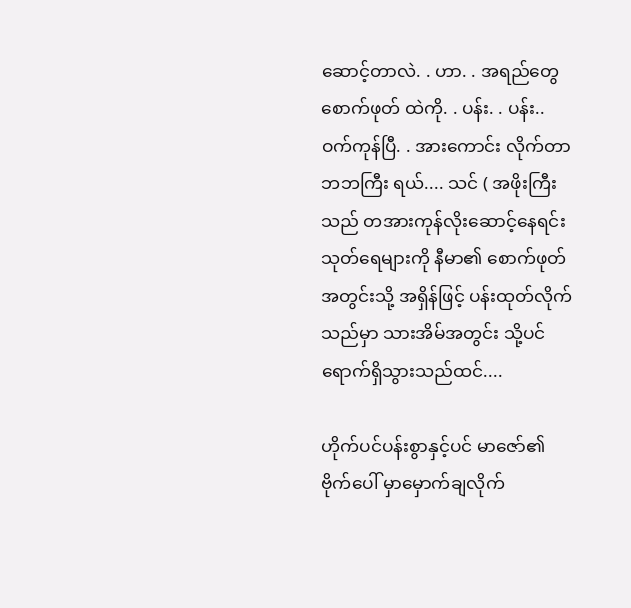ဆောင့်တာလဲ. . ဟာ. . အရည်တွေ စောက်ဖုတ် ထဲကို. . ပန်း. . ပန်း.. ဝက်ကုန်ပြီ. . အားကောင်း လိုက်တာ ဘဘကြီး ရယ်.... သင် ( အဖိုးကြီးသည် တအားကုန်လိုးဆောင့်နေရင်း သုတ်ရေများကို နီမာ၏ စောက်ဖုတ်အတွင်းသို့ အရှိန်ဖြင့် ပန်းထုတ်လိုက်သည်မှာ သားအိမ်အတွင်း သို့ပင် ရောက်ရှိသွားသည်ထင်....

ဟိုက်ပင်ပန်းစွာနှင့်ပင် မာဇော်၏ ဗိုက်ပေါ် မှာမှောက်ချလိုက်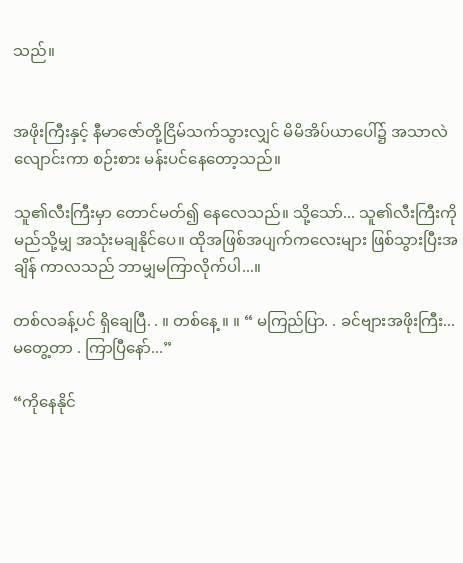သည်။


အဖိုးကြီးနှင့် နီမာဇော်တို့ငြိမ်သက်သွားလျှင် မိမိအိပ်ယာပေါ်၌ အသာလဲလျောင်းကာ စဉ်းစား မန်းပင်နေတော့သည်။

သူ၏လီးကြီးမှာ တောင်မတ်၍ နေလေသည်။ သို့သော်... သူ၏လီးကြီးကို မည်သို့မျှ အသုံးမချနိုင်ပေ။ ထိုအဖြစ်အပျက်ကလေးများ ဖြစ်သွားပြီးအချိန် ကာလသည် ဘာမျှမကြာလိုက်ပါ...။

တစ်လခန့်ပင် ရှိချေပြီ. . ။ တစ်နေ့ ။ ။ “ မကြည်ပြာ. . ခင်ဗျားအဖိုးကြီး... မတွေ့တာ . ကြာပြီနော်...”

“ကိုနေနိုင်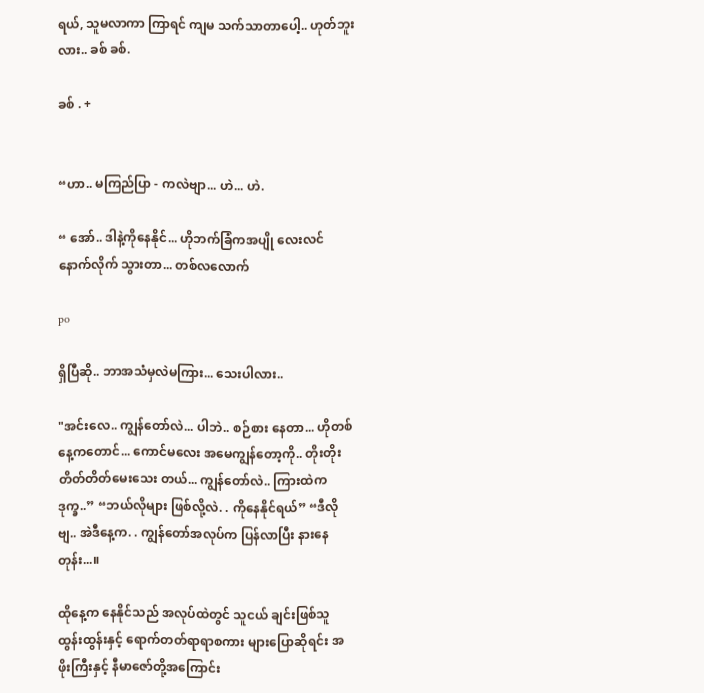ရယ်, သူမလာကာ ကြာရင် ကျမ သက်သာတာပေါ့.. ဟုတ်ဘူးလား.. ခစ် ခစ်.

ခစ် . +


“ဟာ.. မကြည်ပြာ - ကလဲဗျာ... ဟဲ... ဟဲ.

“ အော်.. ဒါနဲ့ကိုနေနိုင်... ဟိုဘက်ခြံကအပျို လေးလင်နောက်လိုက် သွားတာ... တစ်လလောက်

po

ရှိပြီဆို.. ဘာအသံမှလဲမကြား... သေးပါလား..

"အင်းလေ.. ကျွန်တော်လဲ... ပါဘဲ.. စဉ်စား နေတာ... ဟိုတစ်နေ့ကတောင်... ကောင်မလေး အမေကျွန်တော့ကို.. တိုးတိုး တိတ်တိတ်မေးသေး တယ်... ကျွန်တော်လဲ.. ကြားထဲက ဒုက္ခ..” “ဘယ်လိုများ ဖြစ်လို့လဲ. . ကိုနေနိုင်ရယ်” “ဒီလိုဗျ.. အဲဒီနေ့က. . ကျွန်တော်အလုပ်က ပြန်လာပြီး နားနေတုန်း...။

ထိုနေ့က နေနိုင်သည် အလုပ်ထဲတွင် သူငယ် ချင်းဖြစ်သူ ထွန်းထွန်းနှင့် ရောက်တတ်ရာရာစကား များပြောဆိုရင်း အဖိုးကြီးနှင့် နီမာဇော်တို့အကြောင်း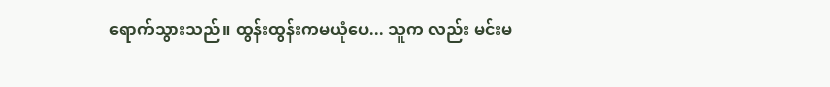ရောက်သွားသည်။ ထွန်းထွန်းကမယုံပေ... သူက လည်း မင်းမ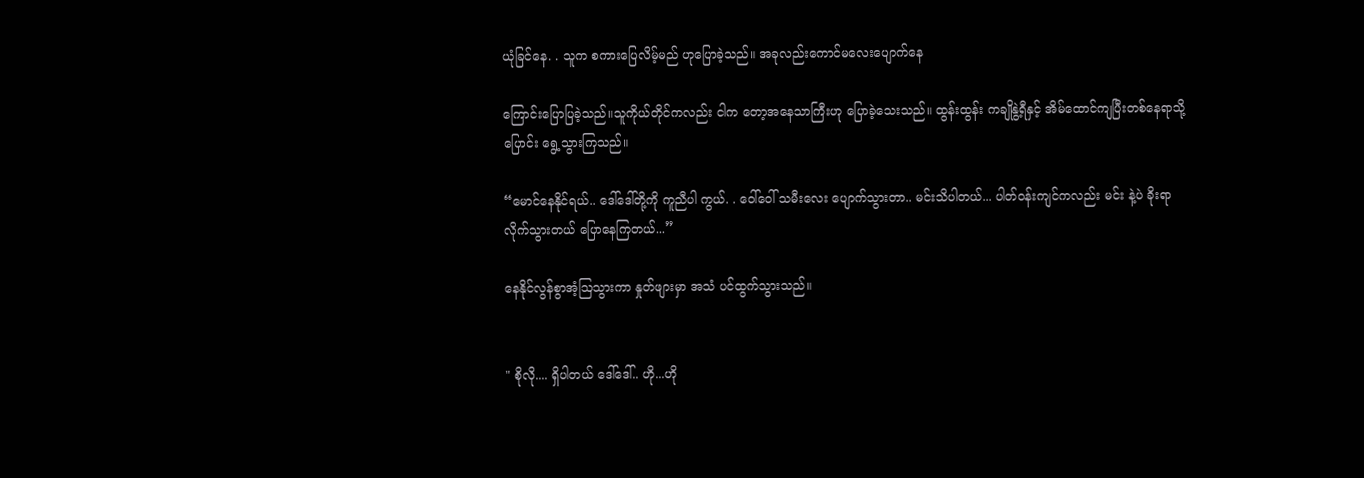ယုံခြင်နေ. . သူက စကားပြေလိမ့်မည် ဟုပြောခဲ့သည်။ အခုလည်းကောင်မလေးပျောက်နေ

ကြောင်းပြောပြခဲ့သည်။သူကိုယ်တိုင်ကလည်း ငါက တော့အနေသာကြီးဟု ပြောခဲ့သေးသည်။ ထွန်းထွန်း ကချိုနွဲ့ရီနှင့် အိမ်ထောင်ကျပြီးတစ်နေရာသို့ပြောင်း ရွေ့သွားကြသည်။

“မောင်နေနိုင်ရယ်.. ဒေါ်ဒေါ်တို့ကို ကူညီပါ ကွယ်. . ဝေါ်ဝေါ် သမီးလေး ပျောက်သွားတာ.. မင်းသိပါတယ်... ပါတ်ဝန်းကျင်ကလည်း မင်း နဲ့ပဲ ခိုးရာလိုက်သွားတယ် ပြောနေကြတယ်...”

နေနိုင်လွန်စွာအံ့ဩသွားကာ နှုတ်ဖျားမှာ အသံ ပင်ထွက်သွားသည်။


" စိုလို.... ရှိပါတယ် ဒေါ်ဒေါ်.. ဟို...ဟို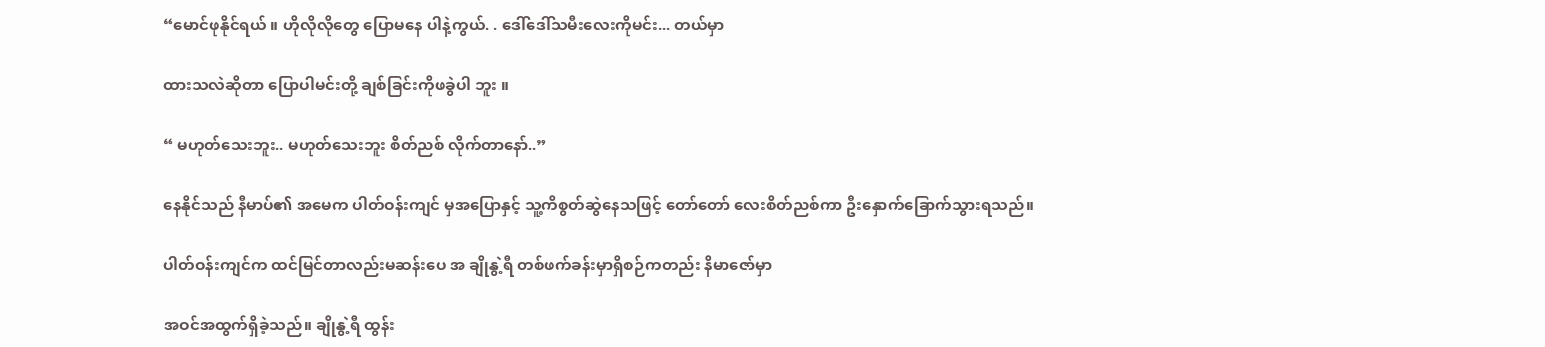“မောင်ဖုနိုင်ရယ် ။ ဟိုလိုလိုတွေ ပြောမနေ ပါနဲ့ကွယ်. . ဒေါ်ဒေါ်သမီးလေးကိုမင်း... တယ်မှာ

ထားသလဲဆိုတာ ပြောပါမင်းတို့ ချစ်ခြင်းကိုဖခွဲပါ ဘူး ။

“ မဟုတ်သေးဘူး.. မဟုတ်သေးဘူး စိတ်ညစ် လိုက်တာနော်..”

နေနိုင်သည် နီမာပ်၏ အမေက ပါတ်ဝန်းကျင် မှအပြောနှင့် သူ့ကိစွတ်ဆွဲနေသဖြင့် တော်တော် လေးစိတ်ညစ်ကာ ဦးနှောက်ခြောက်သွားရသည်။

ပါတ်ဝန်းကျင်က ထင်မြင်တာလည်းမဆန်းပေ အ ချိုနွဲ့ရီ တစ်ဖက်ခန်းမှာရှိစဉ်ကတည်း နိမာဇော်မှာ

အဝင်အထွက်ရှိခဲ့သည်။ ချိုနွဲ့ရီ ထွန်း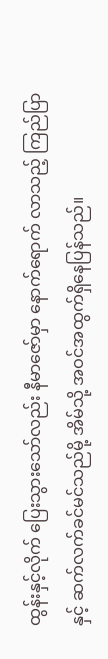ထွန်းနှင့်လိုက် ပြေးသွားသော်လည်း နီမာဇော်မှာ နောက်ရောက် လာသည့် ကြည်ပြာနှင့် ဆက်လက်ခင်မင်သည်မို့ အိမ်သို့ အဝင်အထွက်ရှိနေပြန်သည်။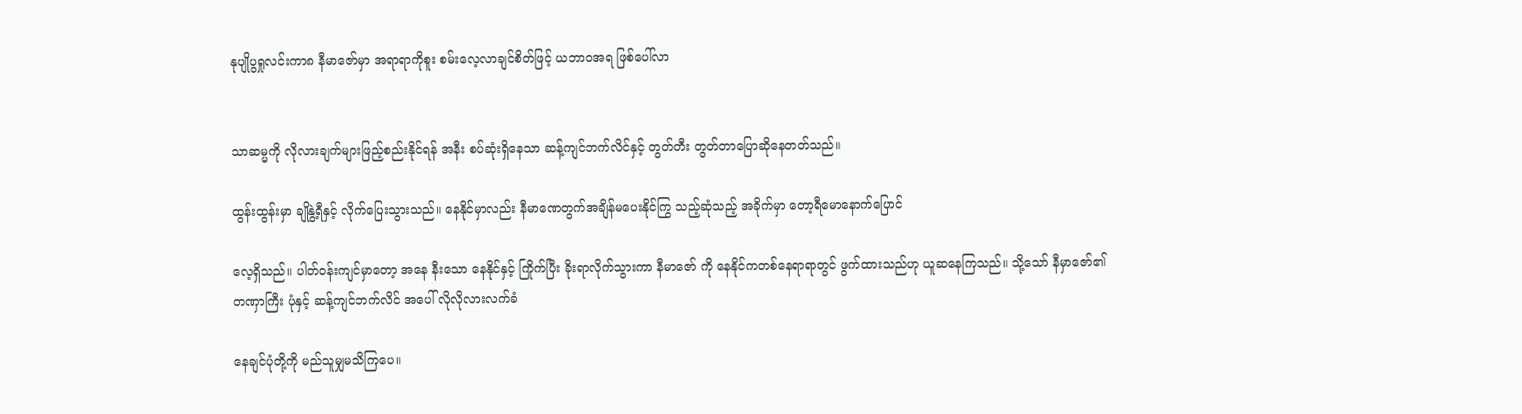နုပျိုပွရှုလင်းကာ၈ နီမာဇော်မှာ အရာရာကိုစူး စမ်းလေ့လာချင်စိတ်ဖြင့် ယဘာဝအရ ဖြစ်ပေါ်လာ


သာဆမ္မကို လိုလားချက်များဖြည့်စည်းနိုင်ရန် အနီး စပ်ဆုံးရှိနေသာ ဆန့်ကျင်ဘက်လိင်နှင့် တွတ်တီး တွတ်တာပြောဆိုနေတတ်သည်။

ထွန်းထွန်းမှာ ချိုနွဲ့ရီနှင့် လိုက်ပြေးသွားသည်။ နေနိုင်မှာလည်း နီမာဏေတွက်အချိန်မပေးနိုင်ကြွ သည့်ဆုံသည့် အခိုက်မှာ တော့ရီမောနောက်ပြောင်

လေ့ရှိသည်။ ပါတ်ဝန်းကျင်မှာတော့ အနေ နီးသော နေနိုင်နှင့် ကြိုက်ပြီး ခိုးရာလိုက်သွားကာ နီမာဇော် ကို နေနိုင်ကတစ်နေရာရာတွင် ဖွက်ထားသည်ဟု ယူဆနေကြသည်။ သို့သော် နီမှာဇော်၏ တဏှာကြီး ပုံနှင့် ဆန့်ကျင်ဘက်လိင် အပေါ် လိုလိုလားလက်ခံ

နေချင်ပုံတို့ကို မည်သူမျှမသိကြပေ။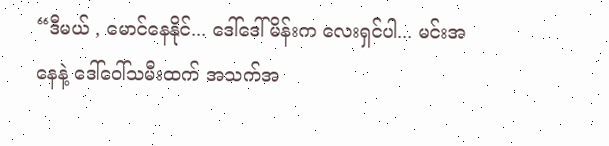“ဒီမယ် , မောင်နေနိုင်... ဒေါ်ဒေါ်မိန်းက လေးရှင်ပါ... မင်းအနေနဲ့ ဒေါ်ဝေါ်သမီးထက် အသက်အ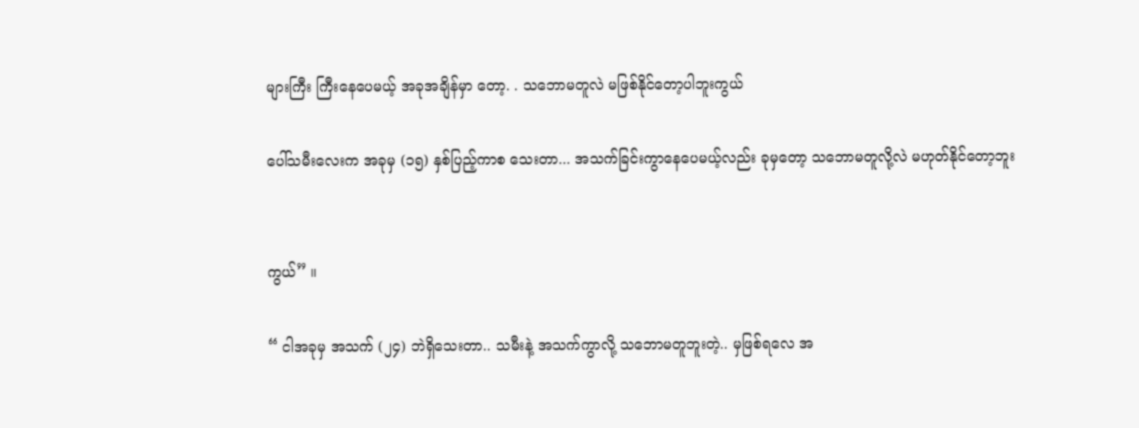များကြီး ကြီးနေပေမယ့် အခုအချိန်မှာ တော့. . သဘောမတူလဲ မဖြစ်နိုင်တော့ပါဘူးကွယ်

ပေါ်သမီးလေးက အခုမှ (၁၅) နှစ်ပြည့်ကာစ သေးတာ... အသက်ခြင်းကွာနေပေမယ့်လည်း ခုမှတော့ သဘောမတူလို့လဲ မဟုတ်နိုင်တော့ဘူး


ကွယ်” ။

“ ငါအခုမှ အသက် (၂၄) ဘဲရှိသေးတာ.. သမီးနဲ့ အသက်ကွာလို့ သဘောမတူဘူးတဲ့.. မှဖြစ်ရလေ အ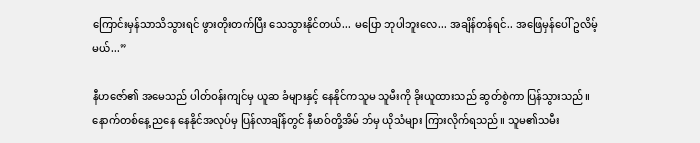ကြောင်းမှန်သာသိသွားရင် ဖွားတိုးတက်ပြီး သေသွားနိုင်တယ်... မပြော ဘုပါဘူးလေ... အချိန်တန်ရင်.. အဖြေမှန်ပေါ် ဥလိမ့်မယ်...”

နီဟဇော်၏ အမေသည် ပါတ်ဝန်းကျင်မှ ယူဆ ခံများနှင့် နေနိုင်ကသူမ သူမီးကို ခိုးယူထားသည် ဆွတ်စွဲကာ ပြန်သွားသည်။ နောက်တစ်နေ့ ညနေ နေနိုင်အလုပ်မှ ပြန်လာချိန်တွင် နီမာဝ်တို့အိမ် ဘ်မှ ယိုသံများ ကြားလိုက်ရသည်။ သူမ၏သမီး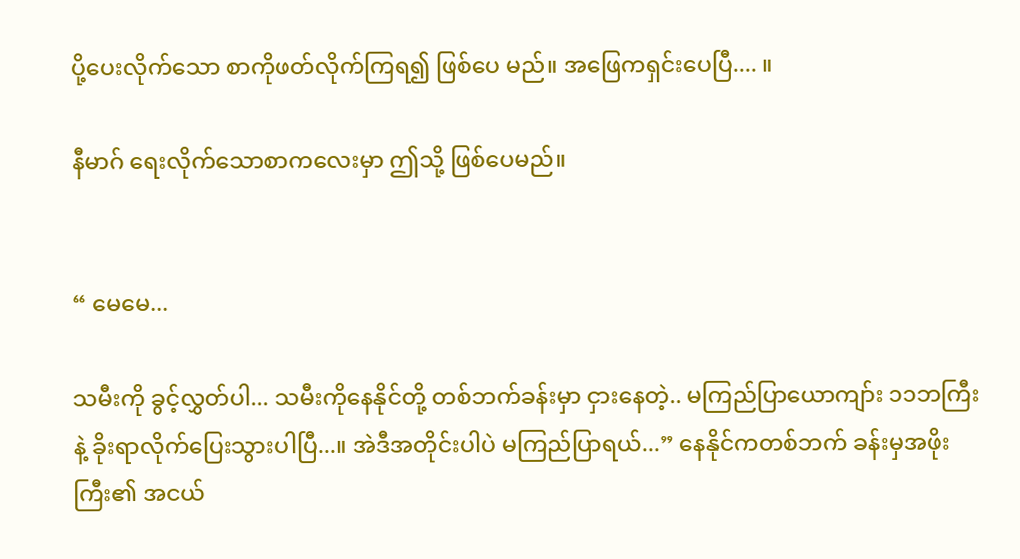ပို့ပေးလိုက်သော စာကိုဖတ်လိုက်ကြရ၍ ဖြစ်ပေ မည်။ အဖြေကရှင်းပေပြီ.... ။

နီမာဂ် ရေးလိုက်သောစာကလေးမှာ ဤသို့ ဖြစ်ပေမည်။


“ မေမေ...

သမီးကို ခွင့်လွှတ်ပါ... သမီးကိုနေနိုင်တို့ တစ်ဘက်ခန်းမှာ ငှားနေတဲ့.. မကြည်ပြာယောကျာ်း ၁၁ဘကြီးနဲ့ ခိုးရာလိုက်ပြေးသွားပါပြီ...။ အဲဒီအတိုင်းပါပဲ မကြည်ပြာရယ်...” နေနိုင်ကတစ်ဘက် ခန်းမှအဖိုးကြီး၏ အငယ်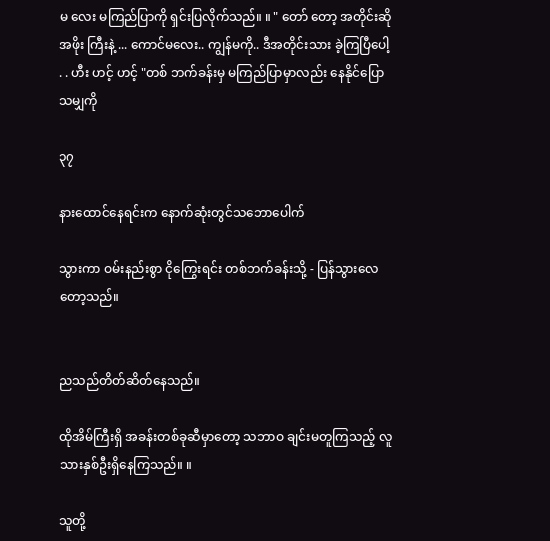မ လေး မကြည်ပြာကို ရှင်းပြလိုက်သည်။ ။ " တော် တော့ အတိုင်းဆို အဖိုး ကြီးနဲ့ ... ကောင်မလေး.. ကျွန်မကို.. ဒီအတိုင်းသား ခဲ့ကြပြီပေါ့ . . ဟီး ဟင့် ဟင့် "တစ် ဘက်ခန်းမှ မကြည်ပြာမှာလည်း နေနိုင်ပြောသမျှကို

၃၇

နားထောင်နေရင်းက နောက်ဆုံးတွင်သဘောပေါက်

သွားကာ ဝမ်းနည်းစွာ ငိုကြွေးရင်း တစ်ဘက်ခန်းသို့ - ပြန်သွားလေတော့သည်။


ညသည်တိတ်ဆိတ်နေသည်။

ထိုအိမ်ကြီးရှိ အခန်းတစ်ခုဆီမှာတော့ သဘာဝ ချင်းမတူကြသည့် လူသားနှစ်ဦးရှိနေကြသည်။ ။

သူတို့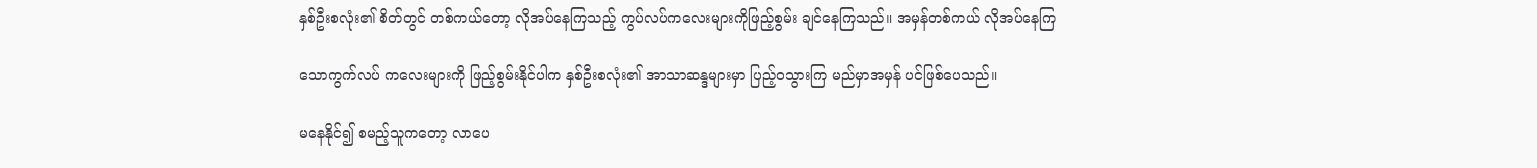နှစ်ဦးစလုံး၏ စိတ်တွင် တစ်ကယ်တော့ လိုအပ်နေကြသည့် ကွပ်လပ်ကလေးများကိုဖြည့်စွမ်း ချင်နေကြသည်။ အမှန်တစ်ကယ် လိုအပ်နေကြ

သောကွက်လပ် ကလေးများကို ဖြည့်စွမ်းနိုင်ပါက နှစ်ဦးစလုံး၏ အာသာဆန္ဒများမှာ ပြည့်ဝသွားကြ မည်မှာအမှန် ပင်ဖြစ်ပေသည်။

မနေနိုင်၍ စမည့်သူကတော့ လာပေ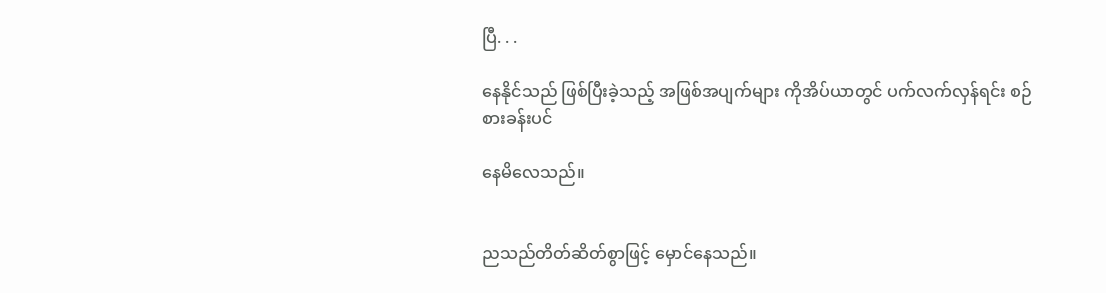ပြီ. . .

နေနိုင်သည် ဖြစ်ပြီးခဲ့သည့် အဖြစ်အပျက်များ ကိုအိပ်ယာတွင် ပက်လက်လှန်ရင်း စဉ်စားခန်းပင်

နေမိလေသည်။


ညသည်တိတ်ဆိတ်စွာဖြင့် မှောင်နေသည်။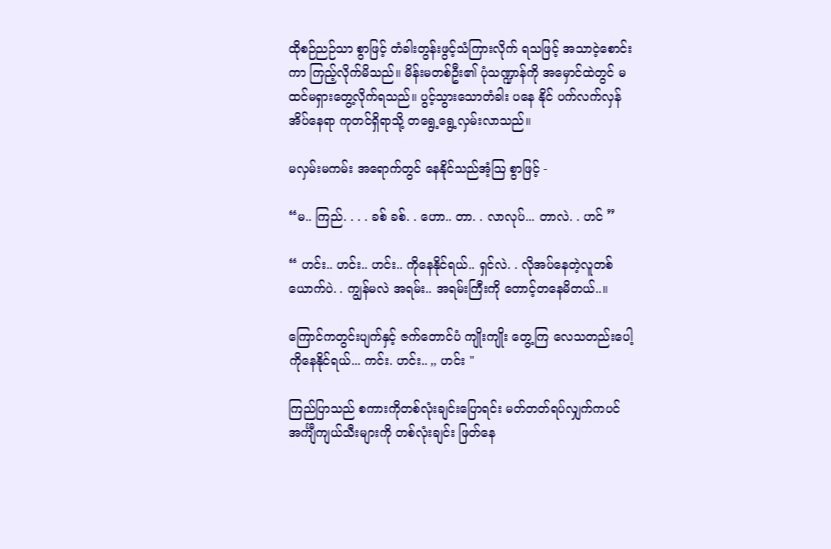ထိုစဉ်ညဉ်သာ စွာဖြင့် တံခါးတွန်းဖွင့်သံကြားလိုက် ရသဖြင့် အသာငဲ့စောင်းကာ ကြည့်လိုက်မိသည်။ မိန်းမတစ်ဦး၏ ပုံသဏ္ဍာန်ကို အမှောင်ထဲတွင် မထင်မရှားတွေ့လိုက်ရသည်။ ပွင့်သွားသောတံခါး ပနေ နိုင် ပက်လက်လှန် အိပ်နေရာ ကုတင်ရှိရာသို့ တရွေ့ရွေ့လှမ်းလာသည်။

မလှမ်းမကမ်း အရောက်တွင် နေနိုင်သည်အံ့ဩ စွာဖြင့် -

“မ.. ကြည်. . . . ခစ် ခစ်. . ဟော.. တာ. . လာလုပ်... တာလဲ. . ဟင် ”

“ ဟင်း.. ဟင်း.. ဟင်း.. ကိုနေနိုင်ရယ်.. ရှင်လဲ. . လိုအပ်နေတဲ့လူတစ်ယောက်ပဲ. . ကျွန်မလဲ အရမ်း.. အရမ်းကြီးကို တောင့်တနေမိတယ်..။

ကြောင်ကတွင်းပျက်နှင့် ဇက်တောင်ပံ ကျိုးကျိုး တွေ့ကြ လေသတည်းပေါ့ ကိုနေနိုင်ရယ်... ကင်း. ဟင်း.. ,, ဟင်း "

ကြည်ပြာသည် စကားကိုတစ်လုံးချင်းပြောရင်း မတ်တတ်ရပ်လျှက်ကပင် အင်္ကျီကျယ်သီးများကို တစ်လုံးချင်း ဖြတ်နေ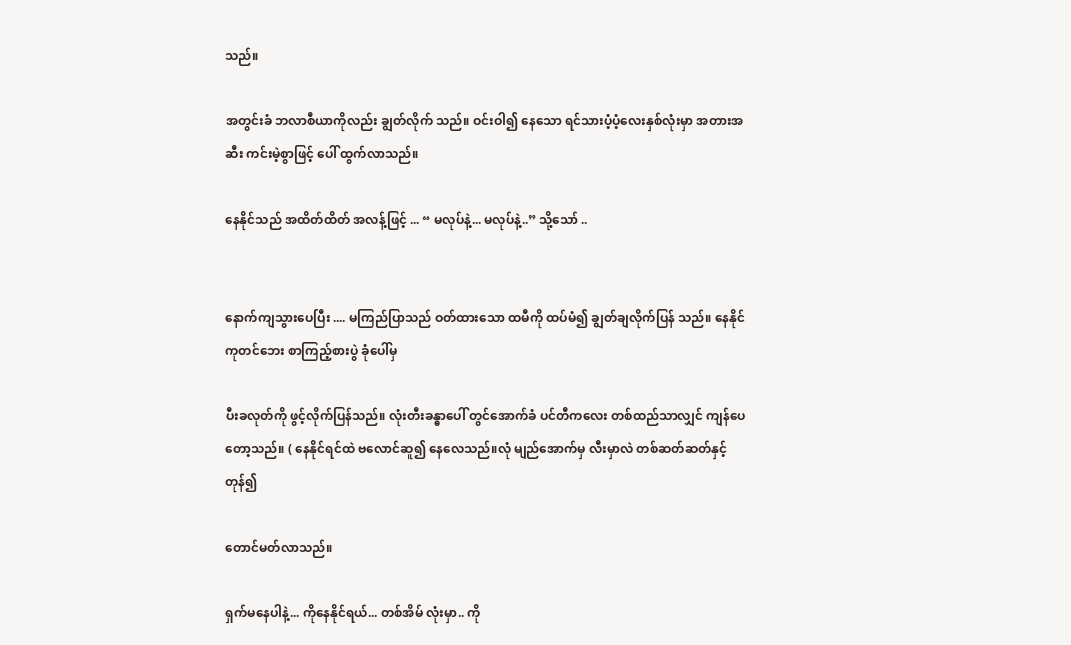သည်။

အတွင်းခံ ဘလာစီယာကိုလည်း ချွတ်လိုက် သည်။ ဝင်းဝါ၍ နေသော ရင်သားပံ့ပံ့လေးနှစ်လုံးမှာ အတားအဆီး ကင်းမဲ့စွာဖြင့် ပေါ် ထွက်လာသည်။

နေနိုင်သည် အထိတ်ထိတ် အလန့်ဖြင့် ... “ မလုပ်နဲ့... မလုပ်နဲ့..” သို့သော် ..


နောက်ကျသွားပေပြီး .... မကြည်ပြာသည် ဝတ်ထားသော ထမီကို ထပ်မံ၍ ချွတ်ချလိုက်ပြန် သည်။ နေနိုင်ကုတင်ဘေး စာကြည့်စားပွဲ ခုံပေါ်မှ

ပီးခလုတ်ကို ဖွင့်လိုက်ပြန်သည်။ လုံးတီးခန္ဓာပေါ် တွင်အောက်ခံ ပင်တီကလေး တစ်ထည်သာလျှင် ကျန်ပေတော့သည်။ ( နေနိုင်ရင်ထဲ ဗလောင်ဆူ၍ နေလေသည်။လုံ မျည်အောက်မှ လီးမှာလဲ တစ်ဆတ်ဆတ်နှင့်တုန်၍

တောင်မတ်လာသည်။

ရှက်မနေပါနဲ့... ကိုနေနိုင်ရယ်... တစ်အိမ် လုံးမှာ.. ကို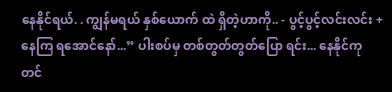နေနိုင်ရယ်. . ကျွန်မရယ် နှစ်ယောက် ထဲ ရှိတဲ့ဟာကို.. - ပွင့်ပွင့်လင်းလင်း + နေကြ ရအောင်နော်...” ပါးစပ်မှ တစ်တွတ်တွတ်ပြော ရင်း... နေနိုင်ကုတင်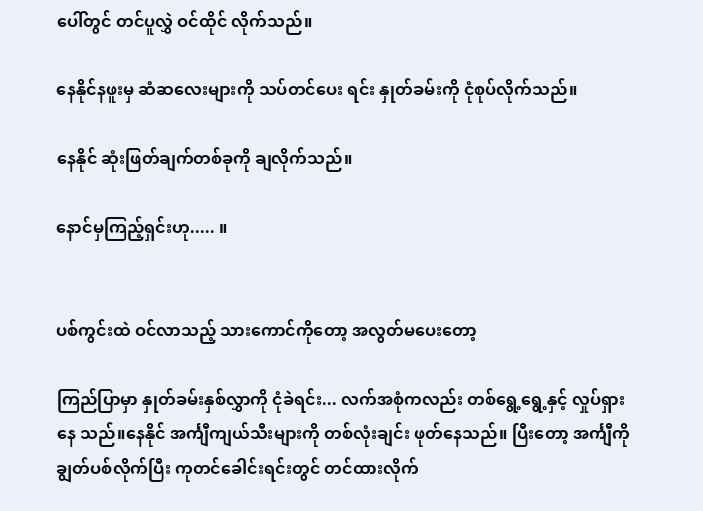ပေါ်တွင် တင်ပူလွှဲ ဝင်ထိုင် လိုက်သည်။

နေနိုင်နဖူးမှ ဆံဆလေးများကို သပ်တင်ပေး ရင်း နှုတ်ခမ်းကို ငုံစုပ်လိုက်သည်။

နေနိုင် ဆုံးဖြတ်ချက်တစ်ခုကို ချလိုက်သည်။

နောင်မှကြည့်ရှင်းဟု..... ။


ပစ်ကွင်းထဲ ဝင်လာသည့် သားကောင်ကိုတော့ အလွတ်မပေးတော့

ကြည်ပြာမှာ နှုတ်ခမ်းနှစ်လွှာကို ငုံခဲရင်း... လက်အစုံကလည်း တစ်ရွေ့ရွေ့နှင့် လှုပ်ရှားနေ သည်။နေနိုင် အင်္ကျီကျယ်သီးများကို တစ်လုံးချင်း ဖုတ်နေသည်။ ပြီးတော့ အင်္ကျီကို ချွတ်ပစ်လိုက်ပြီး ကုတင်ခေါင်းရင်းတွင် တင်ထားလိုက်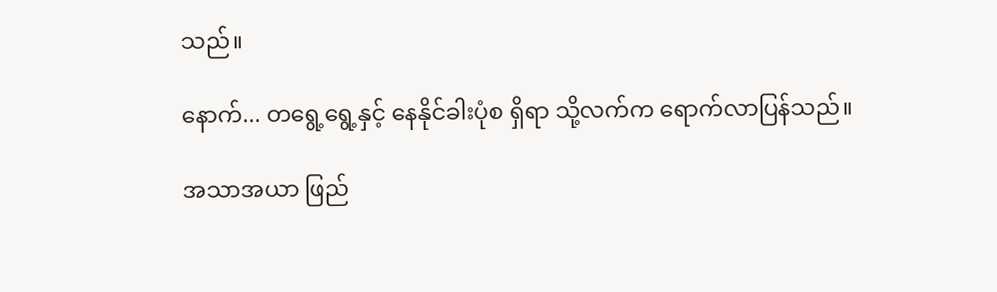သည်။

နောက်... တရွေ့ရွေ့နှင့် နေနိုင်ခါးပုံစ ရှိရာ သို့လက်က ရောက်လာပြန်သည်။

အသာအယာ ဖြည်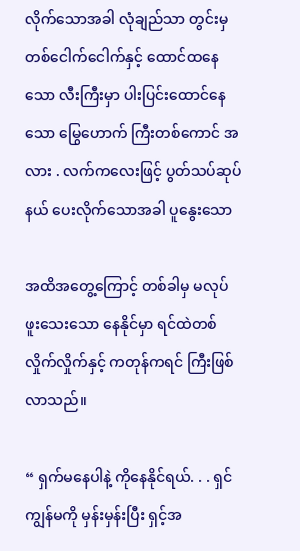လိုက်သောအခါ လုံချည်သာ တွင်းမှ တစ်ငေါက်ငေါက်နှင့် ထောင်ထနေသော လီးကြီးမှာ ပါးပြင်းထောင်နေသော မြွေဟောက် ကြီးတစ်ကောင် အလား . လက်ကလေးဖြင့် ပွတ်သပ်ဆုပ်နယ် ပေးလိုက်သောအခါ ပူနွေးသော

အထိအတွေ့ကြောင့် တစ်ခါမှ မလုပ်ဖူးသေးသော နေနိုင်မှာ ရင်ထဲတစ်လှိုက်လှိုက်နှင့် ကတုန်ကရင် ကြီးဖြစ်လာသည်။

“ ရှက်မနေပါနဲ့ ကိုနေနိုင်ရယ်. . . ရှင်ကျွန်မကို မှန်းမှန်းပြီး ရှင့်အ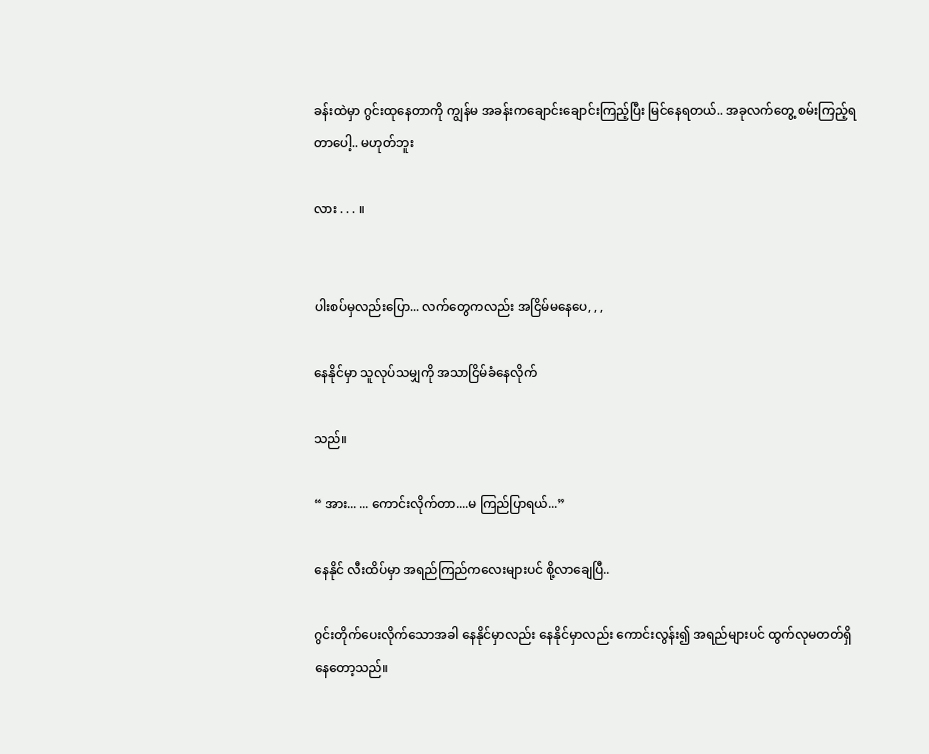ခန်းထဲမှာ ဂွင်းထုနေတာကို ကျွန်မ အခန်းကချောင်းချောင်းကြည့်ပြီး မြင်နေရတယ်.. အခုလက်တွေ့ စမ်းကြည့်ရတာပေါ့.. မဟုတ်ဘူး

လား . . . ။


ပါးစပ်မှလည်းပြော... လက်တွေကလည်း အငြိမ်မနေပေ, , ,

နေနိုင်မှာ သူလုပ်သမျှကို အသာငြိမ်ခံနေလိုက်

သည်။

“ အား... ... ကောင်းလိုက်တာ....မ ကြည်ပြာရယ်...”

နေနိုင် လီးထိပ်မှာ အရည်ကြည်ကလေးများပင် စို့လာချေပြီ..

ဂွင်းတိုက်ပေးလိုက်သောအခါ နေနိုင်မှာလည်း နေနိုင်မှာလည်း ကောင်းလွန်း၍ အရည်များပင် ထွက်လုမတတ်ရှိနေတော့သည်။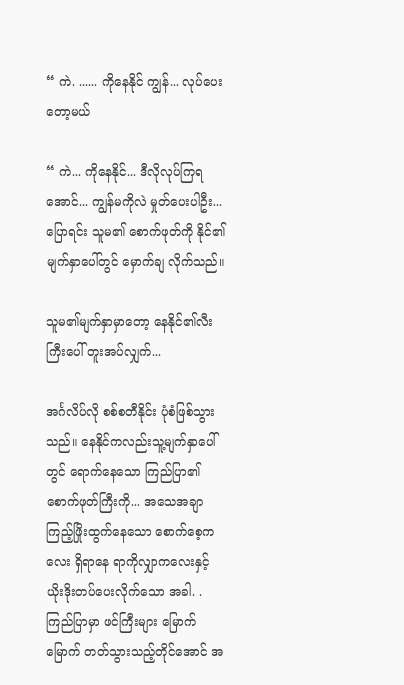“ ကဲ. ...... ကိုနေနိုင် ကျွန်... လုပ်ပေးတော့မယ်

“ ကဲ... ကိုနေနိုင်... ဒီလိုလုပ်ကြရအောင်... ကျွန်မကိုလဲ မှုတ်ပေးပါဦး... ပြောရင်း သူမ၏ စောက်ဖုတ်ကို နိုင်၏ မျက်နှာပေါ်တွင် မှောက်ချ လိုက်သည်။

သူမ၏မျက်နှာမှာတော့ နေနိုင်၏လီးကြီးပေါ် တူးအပ်လျှက်...

အင်္ဂလိပ်လို စစ်စတီနိုင်း ပုံစံဖြစ်သွားသည်။ နေနိုင်ကလည်းသူ့မျက်နှာပေါ်တွင် ရောက်နေသော ကြည်ပြာ၏ စောက်ဖုတ်ကြီးကို... အသေအချာ ကြည့်ဖြိုးထွက်နေသော စောက်စေ့ကလေး ရှိရာနေ ရာကိုလျှာကလေးနှင့် ယိုးဒိုးတပ်ပေးလိုက်သော အခါ. . ကြည်ပြာမှာ ဖင်ကြီးများ မြောက်မြောက် တတ်သွားသည့်တိုင်အောင် အ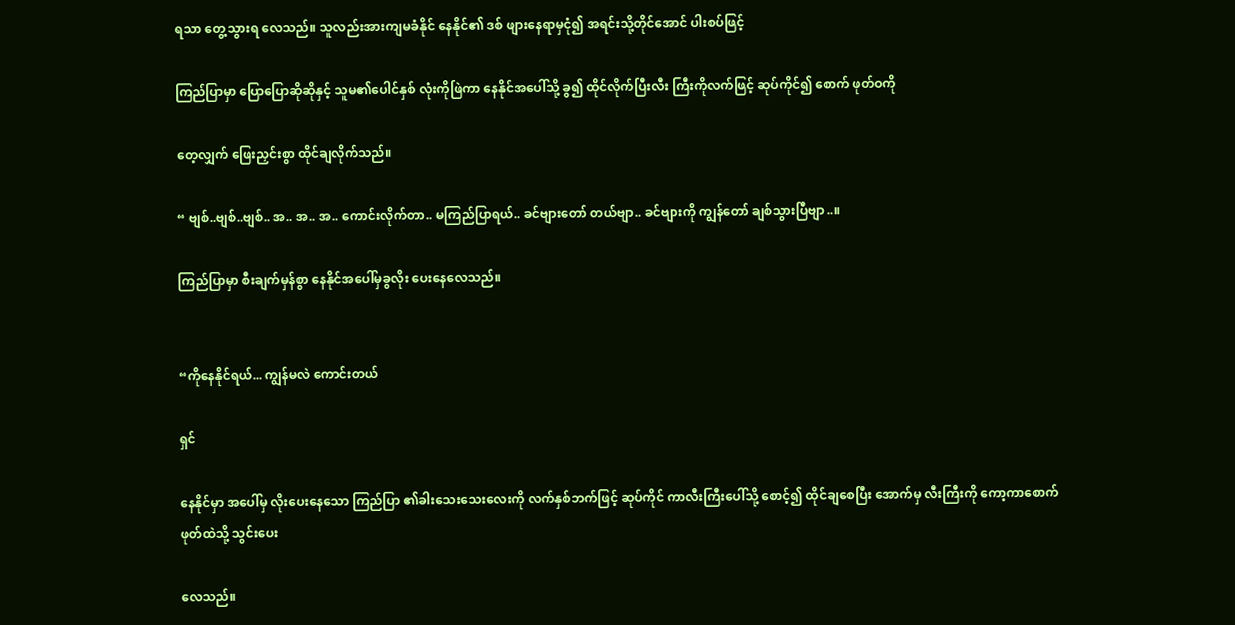ရသာ တွေ့သွားရ လေသည်။ သူလည်းအားကျမခံနိုင် နေနိုင်၏ ဒစ် ဖျားနေရာမှငုံ၍ အရင်းသို့တိုင်အောင် ပါးစပ်ဖြင့်

ကြည်ပြာမှာ ပြောပြောဆိုဆိုနှင့် သူမ၏ပေါင်နှစ် လုံးကိုဖြဲကာ နေနိုင်အပေါ်သို့ ခွ၍ ထိုင်လိုက်ပြီးလီး ကြီးကိုလက်ဖြင့် ဆုပ်ကိုင်၍ စောက် ဖုတ်ဝကို

တေ့လျှက် ဖြေးညှင်းစွာ ထိုင်ချလိုက်သည်။

“ ဗျစ်..ဗျစ်..ဗျစ်.. အ.. အ.. အ.. ကောင်းလိုက်တာ.. မကြည်ပြာရယ်.. ခင်ဗျားတော် တယ်ဗျာ.. ခင်ဗျားကို ကျွန်တော် ချစ်သွားပြီဗျာ..။

ကြည်ပြာမှာ စီးချက်မှန်စွာ နေနိုင်အပေါ်မှခွလိုး ပေးနေလေသည်။


“ကိုနေနိုင်ရယ်... ကျွန်မလဲ ကောင်းတယ်

ရှင်

နေနိုင်မှာ အပေါ်မှ လိုးပေးနေသော ကြည်ပြာ ၏ခါးသေးသေးလေးကို လက်နှစ်ဘက်ဖြင့် ဆုပ်ကိုင် ကာလီးကြီးပေါ်သို့ စောင့်၍ ထိုင်ချစေပြီး အောက်မှ လီးကြီးကို ကော့ကာစောက်ဖုတ်ထဲသို့ သွင်းပေး

လေသည်။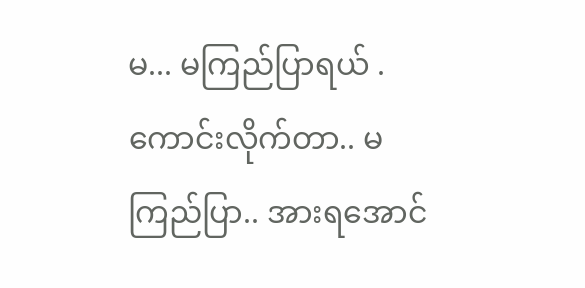မ... မကြည်ပြာရယ် . ကောင်းလိုက်တာ.. မကြည်ပြာ.. အားရအောင်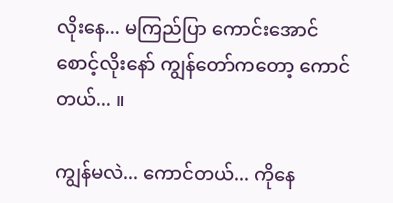လိုးနေ... မကြည်ပြာ ကောင်းအောင်စောင့်လိုးနော် ကျွန်တော်ကတော့ ကောင်တယ်... ။

ကျွန်မလဲ... ကောင်တယ်... ကိုနေ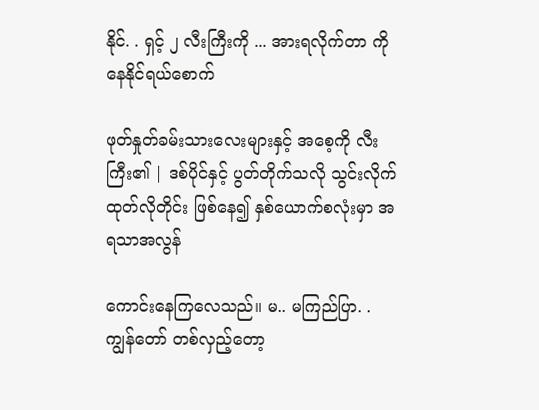နိုင်. . ရှင့် ၂ လီးကြီးကို ... အားရလိုက်တာ ကိုနေနိုင်ရယ်စောက်

ဖုတ်နှုတ်ခမ်းသားလေးများနှင့် အစေ့ကို လီးကြီး၏ | ဒစ်ပိုင်နှင့် ပွတ်တိုက်သလို သွင်းလိုက် ထုတ်လိုတိုင်း ဖြစ်နေ၍ နှစ်ယောက်စလုံးမှာ အရသာအလွန်

ကောင်းနေကြလေသည်။ မ.. မကြည်ပြာ. . ကျွန်တော် တစ်လှည့်တော့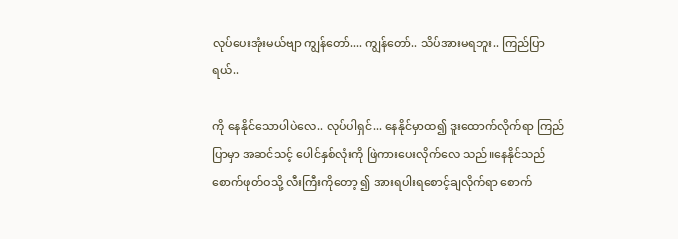လုပ်ပေးအုံးမယ်ဗျာ ကျွန်တော်.... ကျွန်တော်.. သိပ်အားမရဘူး.. ကြည်ပြာရယ်..

ကို နေနိုင်သောပါပဲလေ.. လုပ်ပါရှင်... နေနိုင်မှာထ၍ ဒူးထောက်လိုက်ရာ ကြည်ပြာမှာ အဆင်သင့် ပေါင်နှစ်လုံးကို ဖြဲကားပေးလိုက်လေ သည်။နေနိုင်သည် စောက်ဖုတ်ဝသို့ လီးကြီးကိုတော့ ၍ အားရပါးရစောင့်ချလိုက်ရာ စောက်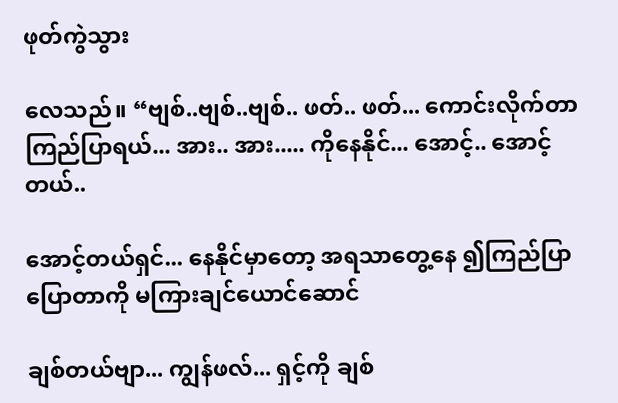ဖုတ်ကွဲသွား

လေသည်။ “ဗျစ်..ဗျစ်..ဗျစ်.. ဖတ်.. ဖတ်... ကောင်းလိုက်တာ ကြည်ပြာရယ်... အား.. အား..... ကိုနေနိုင်... အောင့်.. အောင့်တယ်..

အောင့်တယ်ရှင်... နေနိုင်မှာတော့ အရသာတွေ့နေ ၍ကြည်ပြာပြောတာကို မကြားချင်ယောင်ဆောင်

ချစ်တယ်ဗျာ... ကျွန်ဖလ်... ရှင့်ကို ချစ်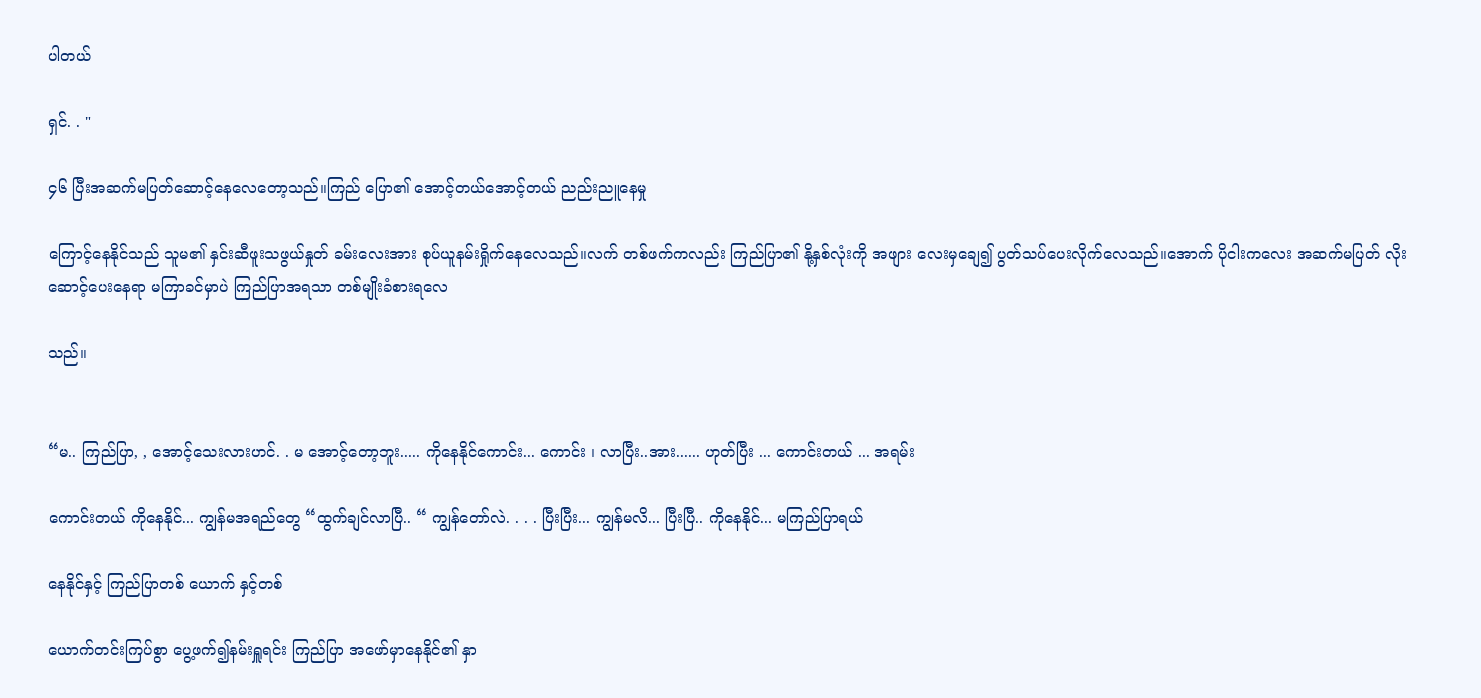ပါတယ်

ရှင်. . "

၄၆ ပြီးအဆက်မပြတ်ဆောင့်နေလေတော့သည်။ကြည် ပြော၏ အောင့်တယ်အောင့်တယ် ညည်းညူနေမှု

ကြောင့်နေနိုင်သည် သူမ၏ နှင်းဆီဖူးသဖွယ်နှုတ် ခမ်းလေးအား စုပ်ယူနမ်းရှိုက်နေလေသည်။လက် တစ်ဖက်ကလည်း ကြည်ပြာ၏ နို့နှစ်လုံးကို အဖျား လေးမှချေ၍ ပွတ်သပ်ပေးလိုက်လေသည်။အောက် ပိုငါးကလေး အဆက်မပြတ် လိုးဆောင့်ပေးနေရာ မကြာခင်မှာပဲ ကြည်ပြာအရသာ တစ်မျိုးခံစားရလေ

သည်။


“မ.. ကြည်ပြာ, , အောင့်သေးလားဟင်. . မ အောင့်တော့ဘူး..... ကိုနေနိုင်ကောင်း... ကောင်း ၊ လာပြီး..အား...... ဟုတ်ပြီး ... ကောင်းတယ် ... အရမ်း

ကောင်းတယ် ကိုနေနိုင်... ကျွန်မအရည်တွေ “ထွက်ချင်လာပြီ.. “ ကျွန်တော်လဲ. . . . ပြီးပြီး... ကျွန်မလိ... ပြီးပြီ.. ကိုနေနိုင်... မကြည်ပြာရယ်

နေနိုင်နှင့် ကြည်ပြာတစ် ယောက် နှင့်တစ်

ယောက်တင်းကြပ်စွာ ပွေ့ဖက်၍နမ်းရှူရင်း ကြည်ပြာ အဖော်မှာနေနိုင်၏ နှာ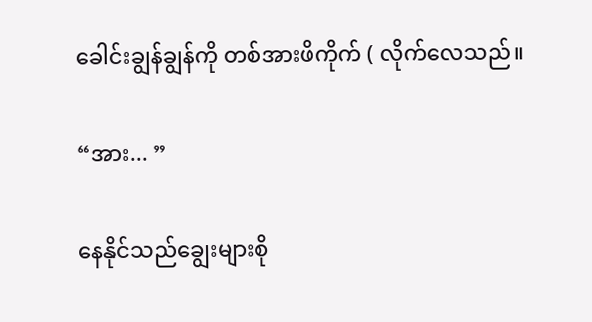ခေါင်းချွန်ချွန်ကို တစ်အားဖိကိုက် ( လိုက်လေသည်။

“အား... ”

နေနိုင်သည်ချွေးများစို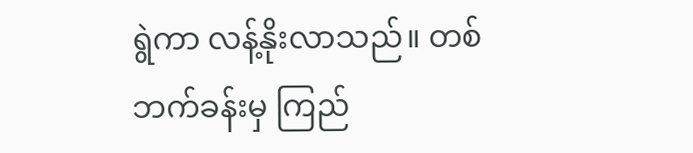ရွဲကာ လန့်နိုးလာသည်။ တစ်ဘက်ခန်းမှ ကြည်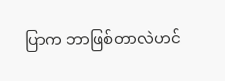ပြာက ဘာဖြစ်တာလဲဟင်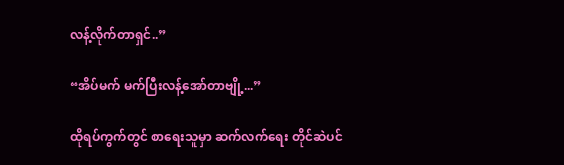လန့်လိုက်တာရှင်..”

“အိပ်မက် မက်ပြီးလန့်အော်တာဗျို့...”

ထိုရပ်ကွက်တွင် စာရေးသူမှာ ဆက်လက်ရေး တိုင်ဆဲပင်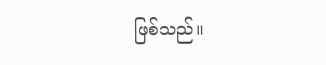ဖြစ်သည်။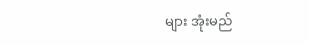များ အုံးမည်